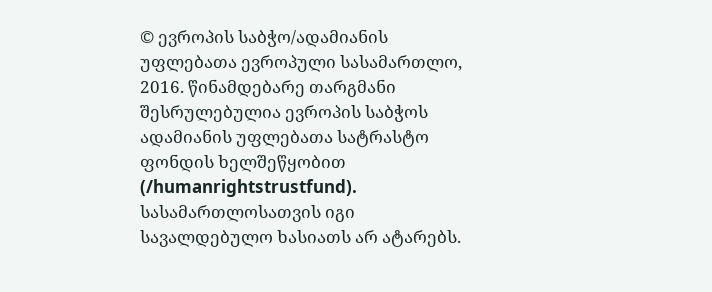© ევროპის საბჭო/ადამიანის უფლებათა ევროპული სასამართლო, 2016. წინამდებარე თარგმანი შესრულებულია ევროპის საბჭოს ადამიანის უფლებათა სატრასტო ფონდის ხელშეწყობით (/humanrightstrustfund). სასამართლოსათვის იგი სავალდებულო ხასიათს არ ატარებს.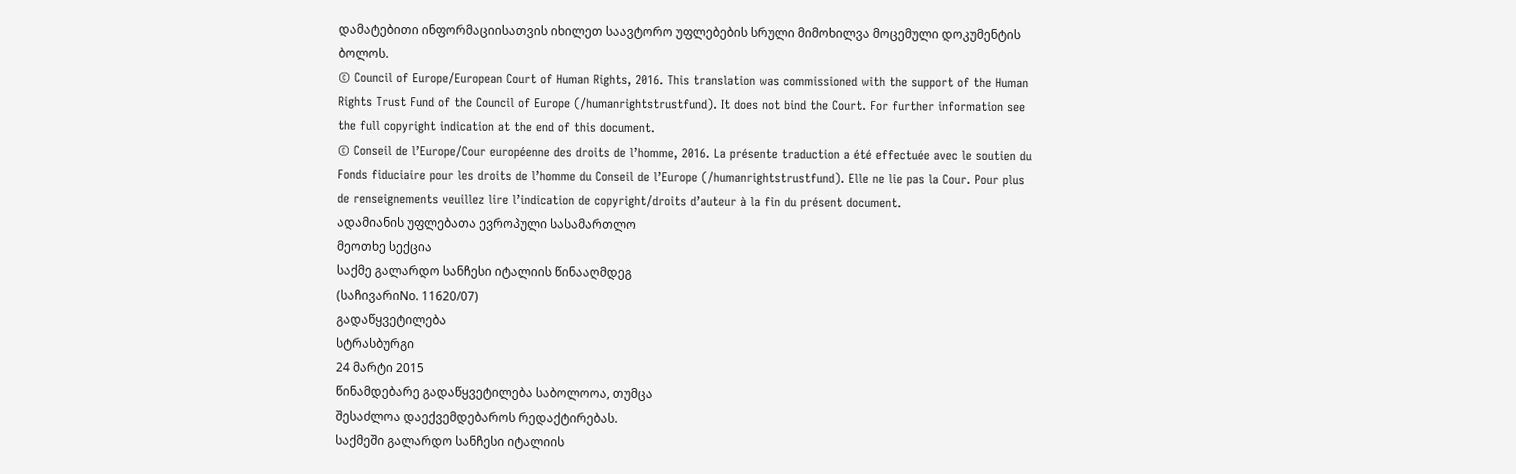დამატებითი ინფორმაციისათვის იხილეთ საავტორო უფლებების სრული მიმოხილვა მოცემული დოკუმენტის ბოლოს.
© Council of Europe/European Court of Human Rights, 2016. This translation was commissioned with the support of the Human Rights Trust Fund of the Council of Europe (/humanrightstrustfund). It does not bind the Court. For further information see the full copyright indication at the end of this document.
© Conseil de l’Europe/Cour européenne des droits de l’homme, 2016. La présente traduction a été effectuée avec le soutien du Fonds fiduciaire pour les droits de l’homme du Conseil de l’Europe (/humanrightstrustfund). Elle ne lie pas la Cour. Pour plus de renseignements veuillez lire l’indication de copyright/droits d’auteur à la fin du présent document.
ადამიანის უფლებათა ევროპული სასამართლო
მეოთხე სექცია
საქმე გალარდო სანჩესი იტალიის წინააღმდეგ
(საჩივარიNo. 11620/07)
გადაწყვეტილება
სტრასბურგი
24 მარტი 2015
წინამდებარე გადაწყვეტილება საბოლოოა, თუმცა
შესაძლოა დაექვემდებაროს რედაქტირებას.
საქმეში გალარდო სანჩესი იტალიის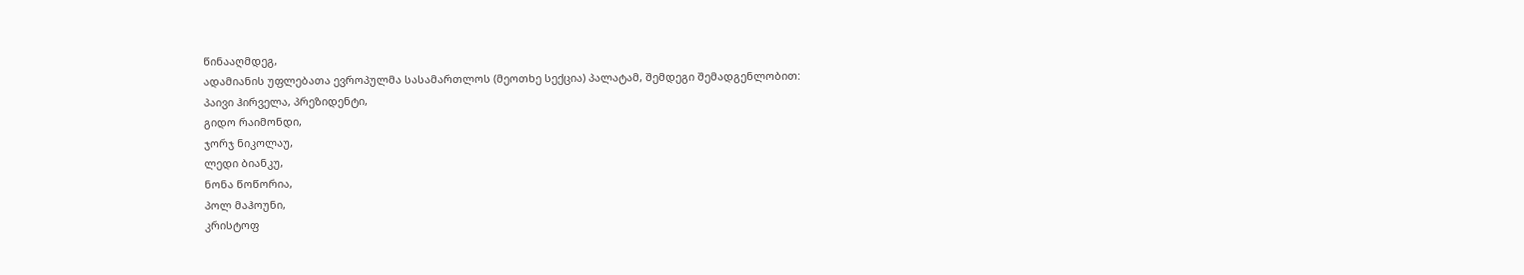წინააღმდეგ,
ადამიანის უფლებათა ევროპულმა სასამართლოს (მეოთხე სექცია) პალატამ, შემდეგი შემადგენლობით:
პაივი ჰირველა, პრეზიდენტი,
გიდო რაიმონდი,
ჯორჯ ნიკოლაუ,
ლედი ბიანკუ,
ნონა წოწორია,
პოლ მაჰოუნი,
კრისტოფ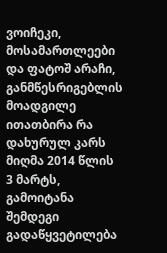ვოიჩეკი, მოსამართლეები
და ფატოშ არაჩი, განმწესრიგებლის მოადგილე
ითათბირა რა დახურულ კარს მიღმა 2014 წლის 3 მარტს,
გამოიტანა შემდეგი გადაწყვეტილება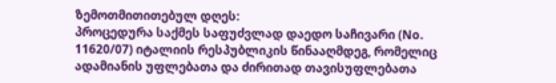ზემოთმითითებულ დღეს:
პროცედურა საქმეს საფუძვლად დაედო საჩივარი (No. 11620/07) იტალიის რესპუბლიკის წინააღმდეგ, რომელიც ადამიანის უფლებათა და ძირითად თავისუფლებათა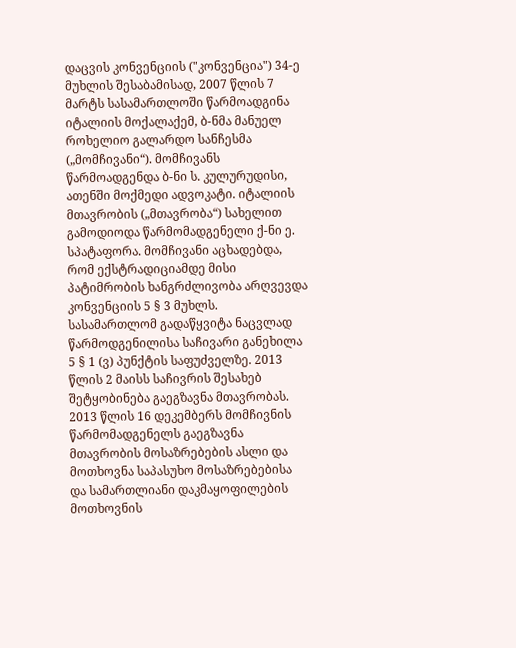დაცვის კონვენციის ("კონვენცია") 34-ე მუხლის შესაბამისად, 2007 წლის 7 მარტს სასამართლოში წარმოადგინა იტალიის მოქალაქემ, ბ-ნმა მანუელ როხელიო გალარდო სანჩესმა („მომჩივანი“). მომჩივანს წარმოადგენდა ბ-ნი ს. კულურუდისი, ათენში მოქმედი ადვოკატი. იტალიის მთავრობის („მთავრობა“) სახელით გამოდიოდა წარმომადგენელი ქ-ნი ე. სპატაფორა. მომჩივანი აცხადებდა, რომ ექსტრადიციამდე მისი პატიმრობის ხანგრძლივობა არღვევდა კონვენციის 5 § 3 მუხლს. სასამართლომ გადაწყვიტა ნაცვლად წარმოდგენილისა საჩივარი განეხილა 5 § 1 (ვ) პუნქტის საფუძველზე. 2013 წლის 2 მაისს საჩივრის შესახებ შეტყობინება გაეგზავნა მთავრობას. 2013 წლის 16 დეკემბერს მომჩივნის წარმომადგენელს გაეგზავნა მთავრობის მოსაზრებების ასლი და მოთხოვნა საპასუხო მოსაზრებებისა და სამართლიანი დაკმაყოფილების მოთხოვნის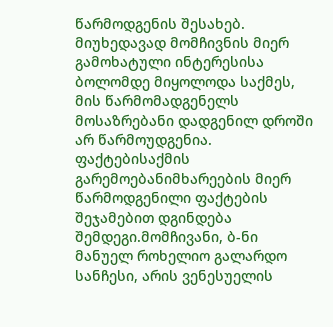წარმოდგენის შესახებ. მიუხედავად მომჩივნის მიერ გამოხატული ინტერესისა ბოლომდე მიყოლოდა საქმეს, მის წარმომადგენელს მოსაზრებანი დადგენილ დროში არ წარმოუდგენია.
ფაქტებისაქმის გარემოებანიმხარეების მიერ წარმოდგენილი ფაქტების შეჯამებით დგინდება შემდეგი.მომჩივანი, ბ-ნი მანუელ როხელიო გალარდო სანჩესი, არის ვენესუელის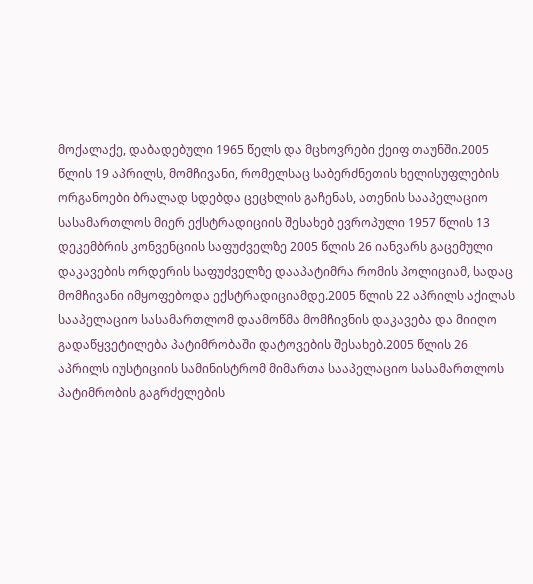მოქალაქე, დაბადებული 1965 წელს და მცხოვრები ქეიფ თაუნში.2005 წლის 19 აპრილს, მომჩივანი, რომელსაც საბერძნეთის ხელისუფლების ორგანოები ბრალად სდებდა ცეცხლის გაჩენას, ათენის სააპელაციო სასამართლოს მიერ ექსტრადიციის შესახებ ევროპული 1957 წლის 13 დეკემბრის კონვენციის საფუძველზე 2005 წლის 26 იანვარს გაცემული დაკავების ორდერის საფუძველზე დააპატიმრა რომის პოლიციამ, სადაც მომჩივანი იმყოფებოდა ექსტრადიციამდე.2005 წლის 22 აპრილს აქილას სააპელაციო სასამართლომ დაამოწმა მომჩივნის დაკავება და მიიღო გადაწყვეტილება პატიმრობაში დატოვების შესახებ.2005 წლის 26 აპრილს იუსტიციის სამინისტრომ მიმართა სააპელაციო სასამართლოს პატიმრობის გაგრძელების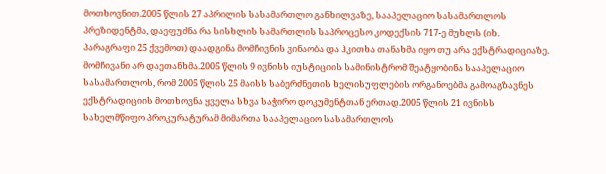მოთხოვნით.2005 წლის 27 აპრილის სასამართლო განხილვაზე, სააპელაციო სასამართლოს პრეზიდენტმა, დაეფუძნა რა სისხლის სამართლის საპროცესო კოდექსის 717-ე მუხლს (იხ. პარაგრაფი 25 ქვემოთ) დაადგინა მომჩივნის ვინაობა და ჰკითხა თანახმა იყო თუ არა ექსტრადიციაზე. მომჩივანი არ დაეთანხმა.2005 წლის 9 ივნისს იუსტიციის სამინისტრომ შეატყობინა სააპელაციო სასამართლოს, რომ 2005 წლის 25 მაისს საბერძნეთის ხელისუფლების ორგანოებმა გამოაგზავნეს ექსტრადიციის მოთხოვნა ყველა სხვა საჭირო დოკუმენტთან ერთად.2005 წლის 21 ივნისს სახელმწიფო პროკურატურამ მიმართა სააპელაციო სასამართლოს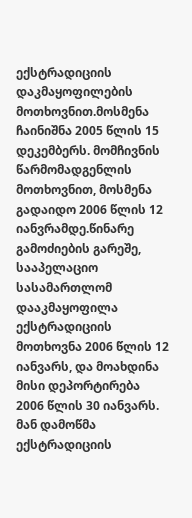ექსტრადიციის დაკმაყოფილების მოთხოვნით.მოსმენა ჩაინიშნა 2005 წლის 15 დეკემბერს. მომჩივნის წარმომადგენლის მოთხოვნით, მოსმენა გადაიდო 2006 წლის 12 იანვრამდე.წინარე გამოძიების გარეშე, სააპელაციო სასამართლომ დააკმაყოფილა ექსტრადიციის მოთხოვნა 2006 წლის 12 იანვარს, და მოახდინა მისი დეპორტირება 2006 წლის 30 იანვარს. მან დამოწმა ექსტრადიციის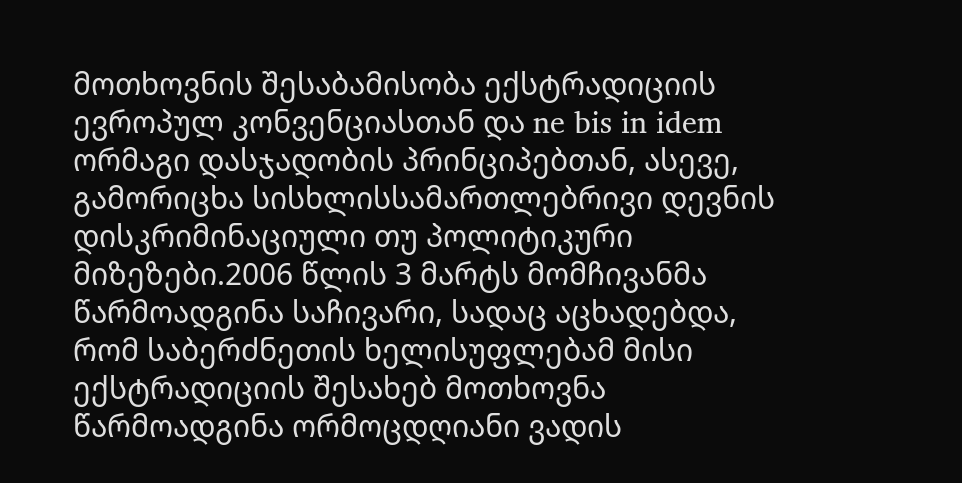მოთხოვნის შესაბამისობა ექსტრადიციის ევროპულ კონვენციასთან და ne bis in idem ორმაგი დასჯადობის პრინციპებთან, ასევე, გამორიცხა სისხლისსამართლებრივი დევნის დისკრიმინაციული თუ პოლიტიკური მიზეზები.2006 წლის 3 მარტს მომჩივანმა წარმოადგინა საჩივარი, სადაც აცხადებდა, რომ საბერძნეთის ხელისუფლებამ მისი ექსტრადიციის შესახებ მოთხოვნა წარმოადგინა ორმოცდღიანი ვადის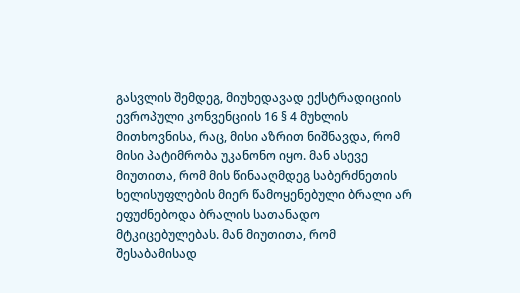გასვლის შემდეგ, მიუხედავად ექსტრადიციის ევროპული კონვენციის 16 § 4 მუხლის მითხოვნისა, რაც, მისი აზრით ნიშნავდა, რომ მისი პატიმრობა უკანონო იყო. მან ასევე მიუთითა, რომ მის წინააღმდეგ საბერძნეთის ხელისუფლების მიერ წამოყენებული ბრალი არ ეფუძნებოდა ბრალის სათანადო მტკიცებულებას. მან მიუთითა, რომ შესაბამისად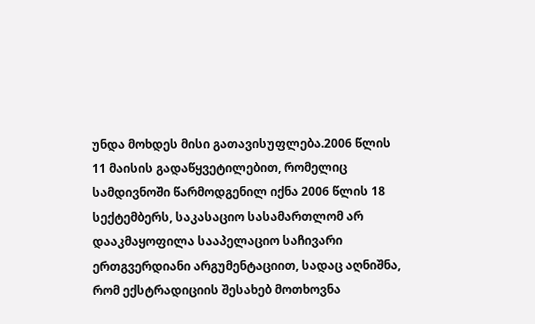უნდა მოხდეს მისი გათავისუფლება.2006 წლის 11 მაისის გადაწყვეტილებით, რომელიც სამდივნოში წარმოდგენილ იქნა 2006 წლის 18 სექტემბერს, საკასაციო სასამართლომ არ დააკმაყოფილა სააპელაციო საჩივარი ერთგვერდიანი არგუმენტაციით, სადაც აღნიშნა, რომ ექსტრადიციის შესახებ მოთხოვნა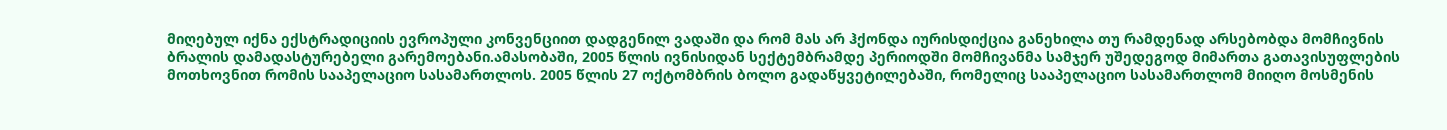მიღებულ იქნა ექსტრადიციის ევროპული კონვენციით დადგენილ ვადაში და რომ მას არ ჰქონდა იურისდიქცია განეხილა თუ რამდენად არსებობდა მომჩივნის ბრალის დამადასტურებელი გარემოებანი.ამასობაში, 2005 წლის ივნისიდან სექტემბრამდე პერიოდში მომჩივანმა სამჯერ უშედეგოდ მიმართა გათავისუფლების მოთხოვნით რომის სააპელაციო სასამართლოს. 2005 წლის 27 ოქტომბრის ბოლო გადაწყვეტილებაში, რომელიც სააპელაციო სასამართლომ მიიღო მოსმენის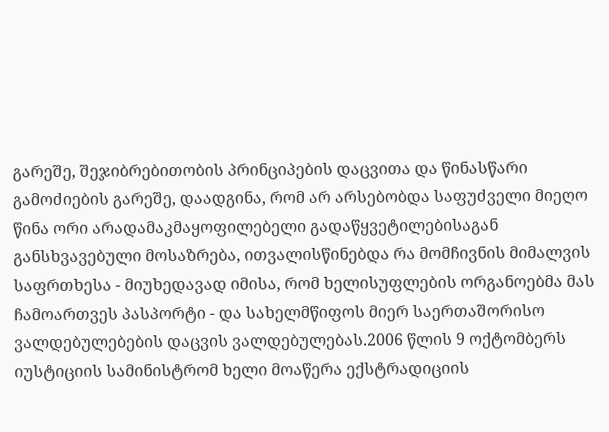გარეშე, შეჯიბრებითობის პრინციპების დაცვითა და წინასწარი გამოძიების გარეშე, დაადგინა, რომ არ არსებობდა საფუძველი მიეღო წინა ორი არადამაკმაყოფილებელი გადაწყვეტილებისაგან განსხვავებული მოსაზრება, ითვალისწინებდა რა მომჩივნის მიმალვის საფრთხესა - მიუხედავად იმისა, რომ ხელისუფლების ორგანოებმა მას ჩამოართვეს პასპორტი - და სახელმწიფოს მიერ საერთაშორისო ვალდებულებების დაცვის ვალდებულებას.2006 წლის 9 ოქტომბერს იუსტიციის სამინისტრომ ხელი მოაწერა ექსტრადიციის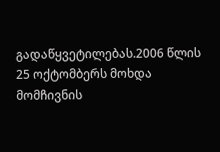გადაწყვეტილებას.2006 წლის 25 ოქტომბერს მოხდა მომჩივნის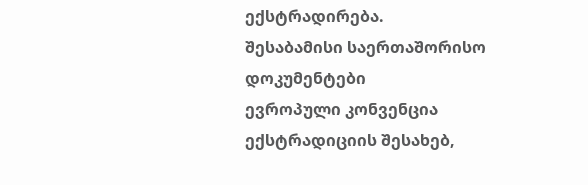ექსტრადირება.
შესაბამისი საერთაშორისო დოკუმენტები
ევროპული კონვენცია ექსტრადიციის შესახებ,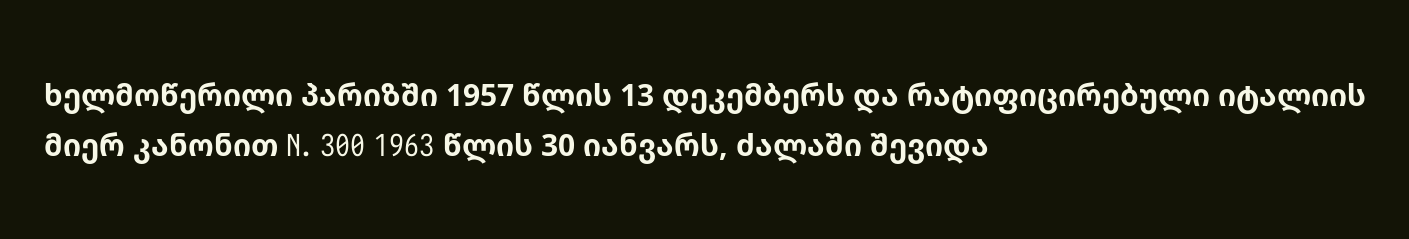ხელმოწერილი პარიზში 1957 წლის 13 დეკემბერს და რატიფიცირებული იტალიის მიერ კანონით N. 300 1963 წლის 30 იანვარს, ძალაში შევიდა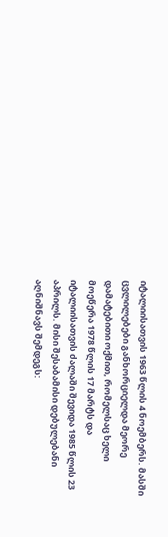იტალიისათვის 1963 წლის 4 ნოემბერს. მასში ცვლილებები განხორციელდა მეორე დამატებითი ოქმით, რომელსაც ხელი მოეწერა 1978 წლის 17 მარტს და იტალიისათვის ძალაში შევიდა 1985 წლის 23 აპრილს. მისი შესაბამისი დებულებანი აღნიშნავს შემდეგს: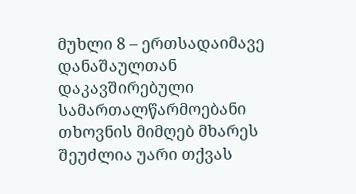მუხლი 8 – ერთსადაიმავე დანაშაულთან დაკავშირებული სამართალწარმოებანი
თხოვნის მიმღებ მხარეს შეუძლია უარი თქვას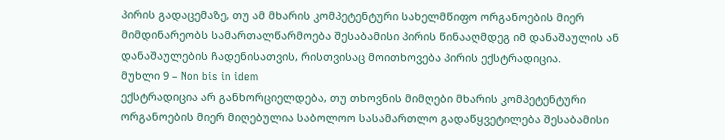პირის გადაცემაზე, თუ ამ მხარის კომპეტენტური სახელმწიფო ორგანოების მიერ მიმდინარეობს სამართალწარმოება შესაბამისი პირის წინააღმდეგ იმ დანაშაულის ან დანაშაულების ჩადენისათვის, რისთვისაც მოითხოვება პირის ექსტრადიცია.
მუხლი 9 – Non bis in idem
ექსტრადიცია არ განხორციელდება, თუ თხოვნის მიმღები მხარის კომპეტენტური ორგანოების მიერ მიღებულია საბოლოო სასამართლო გადაწყვეტილება შესაბამისი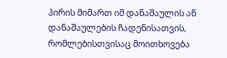პირის მიმართ იმ დანაშაულის ან დანაშაულების ჩადენისათვის, რომლებისთვისაც მოითხოვება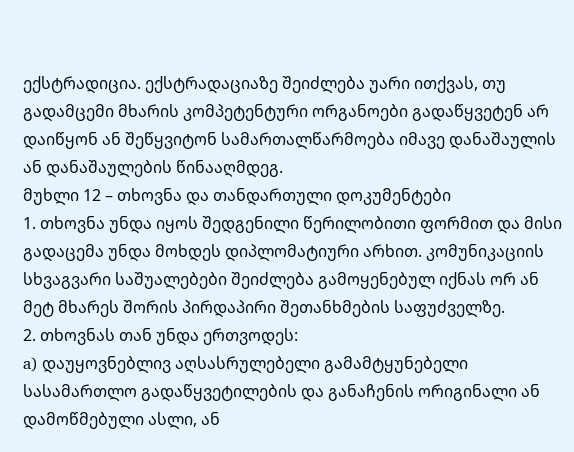ექსტრადიცია. ექსტრადაციაზე შეიძლება უარი ითქვას, თუ გადამცემი მხარის კომპეტენტური ორგანოები გადაწყვეტენ არ დაიწყონ ან შეწყვიტონ სამართალწარმოება იმავე დანაშაულის ან დანაშაულების წინააღმდეგ.
მუხლი 12 – თხოვნა და თანდართული დოკუმენტები
1. თხოვნა უნდა იყოს შედგენილი წერილობითი ფორმით და მისი გადაცემა უნდა მოხდეს დიპლომატიური არხით. კომუნიკაციის სხვაგვარი საშუალებები შეიძლება გამოყენებულ იქნას ორ ან მეტ მხარეს შორის პირდაპირი შეთანხმების საფუძველზე.
2. თხოვნას თან უნდა ერთვოდეს:
a) დაუყოვნებლივ აღსასრულებელი გამამტყუნებელი სასამართლო გადაწყვეტილების და განაჩენის ორიგინალი ან დამოწმებული ასლი, ან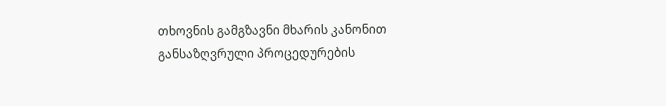თხოვნის გამგზავნი მხარის კანონით განსაზღვრული პროცედურების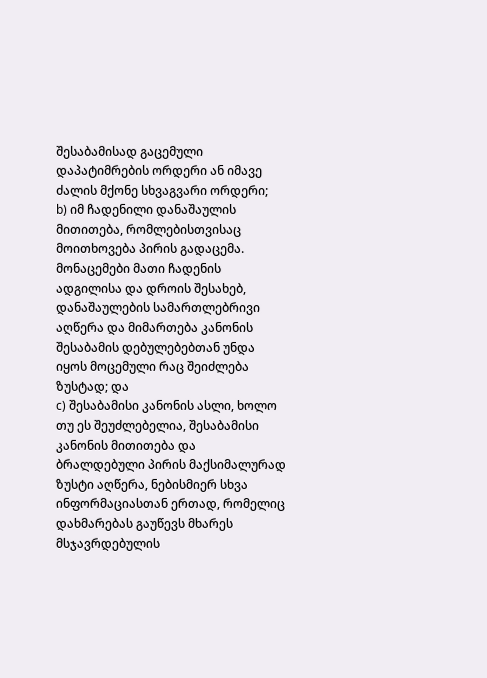შესაბამისად გაცემული დაპატიმრების ორდერი ან იმავე ძალის მქონე სხვაგვარი ორდერი;
b) იმ ჩადენილი დანაშაულის მითითება, რომლებისთვისაც მოითხოვება პირის გადაცემა. მონაცემები მათი ჩადენის ადგილისა და დროის შესახებ, დანაშაულების სამართლებრივი აღწერა და მიმართება კანონის შესაბამის დებულებებთან უნდა იყოს მოცემული რაც შეიძლება ზუსტად; და
c) შესაბამისი კანონის ასლი, ხოლო თუ ეს შეუძლებელია, შესაბამისი კანონის მითითება და ბრალდებული პირის მაქსიმალურად ზუსტი აღწერა, ნებისმიერ სხვა ინფორმაციასთან ერთად, რომელიც დახმარებას გაუწევს მხარეს მსჯავრდებულის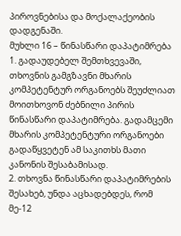პიროვნებისა და მოქალაქეობის დადგენაში.
მუხლი 16 – წინასწარი დაპატიმრება
1. გადაუდებელ შემთხვევაში, თხოვნის გამგზავნი მხარის კომპეტენტურ ორგანოებს შეუძლიათ მოითხოვონ ძებნილი პირის წინასწარი დაპატიმრება. გადამცემი მხარის კომპეტენტური ორგანოები გადაწყვეტენ ამ საკითხს მათი კანონის შესაბამისად.
2. თხოვნა წინასწარი დაპატიმრების შესახებ, უნდა აცხადებდეს, რომ მე-12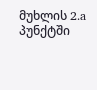მუხლის 2.a პუნქტში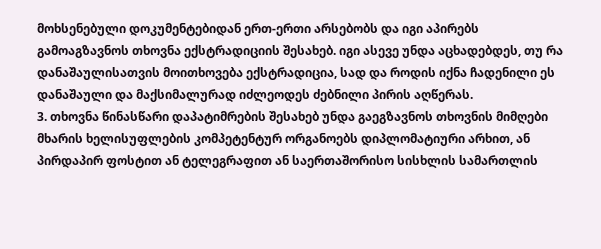მოხსენებული დოკუმენტებიდან ერთ-ერთი არსებობს და იგი აპირებს გამოაგზავნოს თხოვნა ექსტრადიციის შესახებ. იგი ასევე უნდა აცხადებდეს, თუ რა დანაშაულისათვის მოითხოვება ექსტრადიცია, სად და როდის იქნა ჩადენილი ეს დანაშაული და მაქსიმალურად იძლეოდეს ძებნილი პირის აღწერას.
3. თხოვნა წინასწარი დაპატიმრების შესახებ უნდა გაეგზავნოს თხოვნის მიმღები მხარის ხელისუფლების კომპეტენტურ ორგანოებს დიპლომატიური არხით, ან პირდაპირ ფოსტით ან ტელეგრაფით ან საერთაშორისო სისხლის სამართლის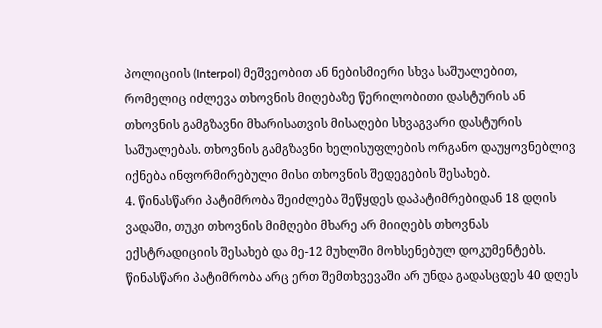პოლიციის (Interpol) მეშვეობით ან ნებისმიერი სხვა საშუალებით, რომელიც იძლევა თხოვნის მიღებაზე წერილობითი დასტურის ან თხოვნის გამგზავნი მხარისათვის მისაღები სხვაგვარი დასტურის საშუალებას. თხოვნის გამგზავნი ხელისუფლების ორგანო დაუყოვნებლივ იქნება ინფორმირებული მისი თხოვნის შედეგების შესახებ.
4. წინასწარი პატიმრობა შეიძლება შეწყდეს დაპატიმრებიდან 18 დღის ვადაში, თუკი თხოვნის მიმღები მხარე არ მიიღებს თხოვნას ექსტრადიციის შესახებ და მე-12 მუხლში მოხსენებულ დოკუმენტებს. წინასწარი პატიმრობა არც ერთ შემთხვევაში არ უნდა გადასცდეს 40 დღეს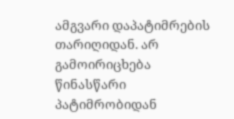ამგვარი დაპატიმრების თარიღიდან. არ გამოირიცხება წინასწარი პატიმრობიდან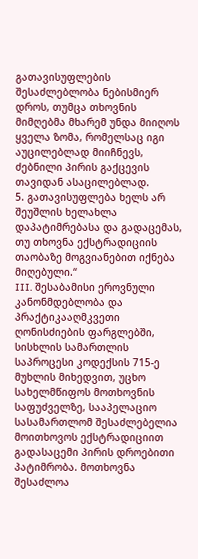გათავისუფლების შესაძლებლობა ნებისმიერ დროს, თუმცა თხოვნის მიმღებმა მხარემ უნდა მიიღოს ყველა ზომა, რომელსაც იგი აუცილებლად მიიჩნევს, ძებნილი პირის გაქცევის თავიდან ასაცილებლად.
5. გათავისუფლება ხელს არ შეუშლის ხელახლა დაპატიმრებასა და გადაცემას, თუ თხოვნა ექსტრადიციის თაობაზე მოგვიანებით იქნება მიღებული.“
III. შესაბამისი ეროვნული კანონმდებლობა და პრაქტიკააღმკვეთი ღონისძიების ფარგლებში, სისხლის სამართლის საპროცესი კოდექსის 715-ე მუხლის მიხედვით, უცხო სახელმწიფოს მოთხოვნის საფუძველზე, სააპელაციო სასამართლომ შესაძლებელია მოითხოვოს ექსტრადიციით გადასაცემი პირის დროებითი პატიმრობა. მოთხოვნა შესაძლოა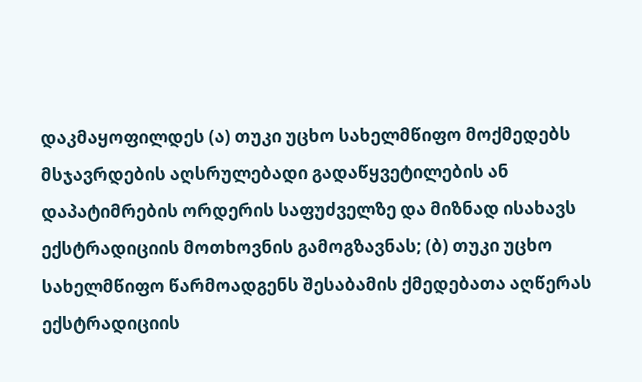დაკმაყოფილდეს (ა) თუკი უცხო სახელმწიფო მოქმედებს მსჯავრდების აღსრულებადი გადაწყვეტილების ან დაპატიმრების ორდერის საფუძველზე და მიზნად ისახავს ექსტრადიციის მოთხოვნის გამოგზავნას; (ბ) თუკი უცხო სახელმწიფო წარმოადგენს შესაბამის ქმედებათა აღწერას ექსტრადიციის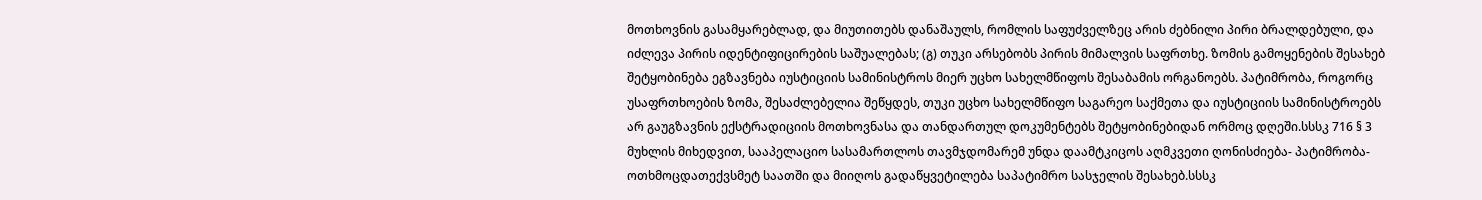მოთხოვნის გასამყარებლად, და მიუთითებს დანაშაულს, რომლის საფუძველზეც არის ძებნილი პირი ბრალდებული, და იძლევა პირის იდენტიფიცირების საშუალებას; (გ) თუკი არსებობს პირის მიმალვის საფრთხე. ზომის გამოყენების შესახებ შეტყობინება ეგზავნება იუსტიციის სამინისტროს მიერ უცხო სახელმწიფოს შესაბამის ორგანოებს. პატიმრობა, როგორც უსაფრთხოების ზომა, შესაძლებელია შეწყდეს, თუკი უცხო სახელმწიფო საგარეო საქმეთა და იუსტიციის სამინისტროებს არ გაუგზავნის ექსტრადიციის მოთხოვნასა და თანდართულ დოკუმენტებს შეტყობინებიდან ორმოც დღეში.სსსკ 716 § 3 მუხლის მიხედვით, სააპელაციო სასამართლოს თავმჯდომარემ უნდა დაამტკიცოს აღმკვეთი ღონისძიება- პატიმრობა- ოთხმოცდათექვსმეტ საათში და მიიღოს გადაწყვეტილება საპატიმრო სასჯელის შესახებ.სსსკ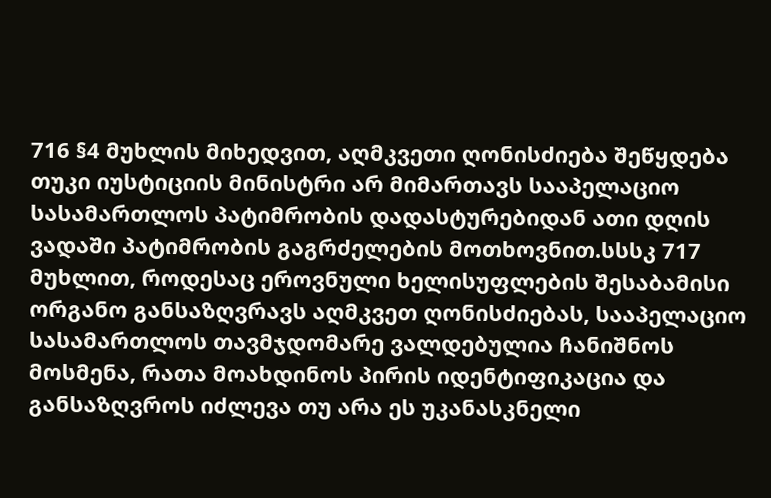716 §4 მუხლის მიხედვით, აღმკვეთი ღონისძიება შეწყდება თუკი იუსტიციის მინისტრი არ მიმართავს სააპელაციო სასამართლოს პატიმრობის დადასტურებიდან ათი დღის ვადაში პატიმრობის გაგრძელების მოთხოვნით.სსსკ 717 მუხლით, როდესაც ეროვნული ხელისუფლების შესაბამისი ორგანო განსაზღვრავს აღმკვეთ ღონისძიებას, სააპელაციო სასამართლოს თავმჯდომარე ვალდებულია ჩანიშნოს მოსმენა, რათა მოახდინოს პირის იდენტიფიკაცია და განსაზღვროს იძლევა თუ არა ეს უკანასკნელი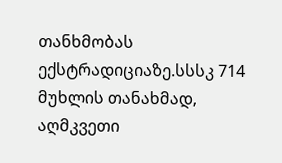თანხმობას ექსტრადიციაზე.სსსკ 714 მუხლის თანახმად, აღმკვეთი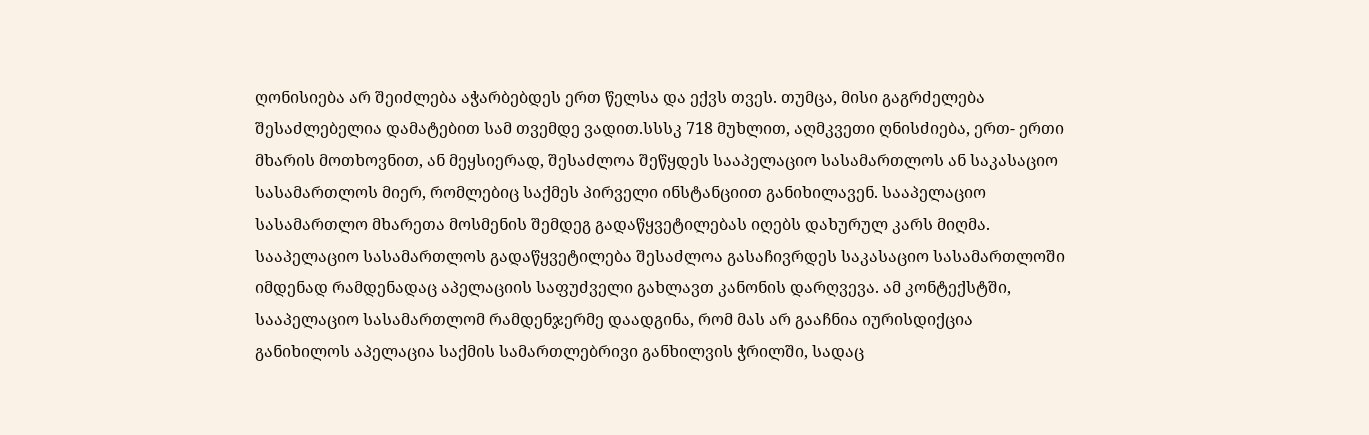ღონისიება არ შეიძლება აჭარბებდეს ერთ წელსა და ექვს თვეს. თუმცა, მისი გაგრძელება შესაძლებელია დამატებით სამ თვემდე ვადით.სსსკ 718 მუხლით, აღმკვეთი ღნისძიება, ერთ- ერთი მხარის მოთხოვნით, ან მეყსიერად, შესაძლოა შეწყდეს სააპელაციო სასამართლოს ან საკასაციო სასამართლოს მიერ, რომლებიც საქმეს პირველი ინსტანციით განიხილავენ. სააპელაციო სასამართლო მხარეთა მოსმენის შემდეგ გადაწყვეტილებას იღებს დახურულ კარს მიღმა. სააპელაციო სასამართლოს გადაწყვეტილება შესაძლოა გასაჩივრდეს საკასაციო სასამართლოში იმდენად რამდენადაც აპელაციის საფუძველი გახლავთ კანონის დარღვევა. ამ კონტექსტში, სააპელაციო სასამართლომ რამდენჯერმე დაადგინა, რომ მას არ გააჩნია იურისდიქცია განიხილოს აპელაცია საქმის სამართლებრივი განხილვის ჭრილში, სადაც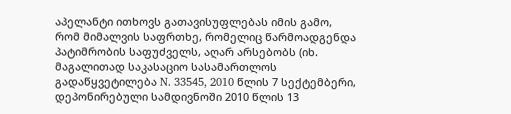აპელანტი ითხოვს გათავისუფლებას იმის გამო, რომ მიმალვის საფრთხე, რომელიც წარმოადგენდა პატიმრობის საფუძველს, აღარ არსებობს (იხ. მაგალითად საკასაციო სასამართლოს გადაწყვეტილება N. 33545, 2010 წლის 7 სექტემბერი, დეპონირებული სამდივნოში 2010 წლის 13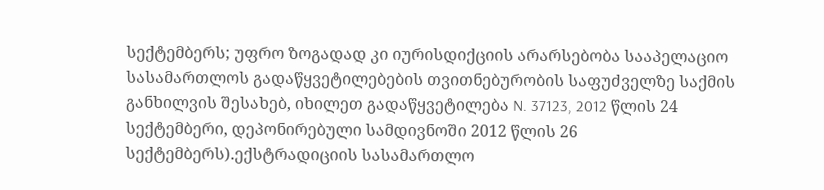სექტემბერს; უფრო ზოგადად კი იურისდიქციის არარსებობა სააპელაციო სასამართლოს გადაწყვეტილებების თვითნებურობის საფუძველზე საქმის განხილვის შესახებ, იხილეთ გადაწყვეტილება N. 37123, 2012 წლის 24 სექტემბერი, დეპონირებული სამდივნოში 2012 წლის 26 სექტემბერს).ექსტრადიციის სასამართლო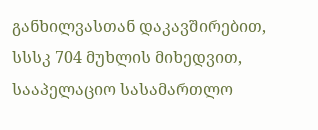განხილვასთან დაკავშირებით, სსსკ 704 მუხლის მიხედვით, სააპელაციო სასამართლო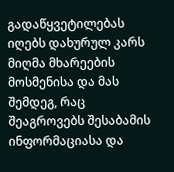გადაწყვეტილებას იღებს დახურულ კარს მიღმა მხარეების მოსმენისა და მას შემდეგ, რაც შეაგროვებს შესაბამის ინფორმაციასა და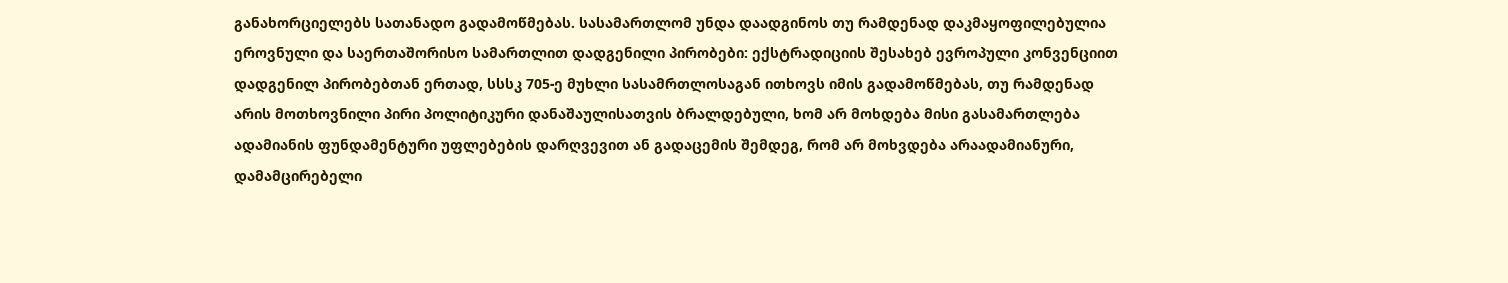განახორციელებს სათანადო გადამოწმებას. სასამართლომ უნდა დაადგინოს თუ რამდენად დაკმაყოფილებულია ეროვნული და საერთაშორისო სამართლით დადგენილი პირობები: ექსტრადიციის შესახებ ევროპული კონვენციით დადგენილ პირობებთან ერთად, სსსკ 705-ე მუხლი სასამრთლოსაგან ითხოვს იმის გადამოწმებას, თუ რამდენად არის მოთხოვნილი პირი პოლიტიკური დანაშაულისათვის ბრალდებული, ხომ არ მოხდება მისი გასამართლება ადამიანის ფუნდამენტური უფლებების დარღვევით ან გადაცემის შემდეგ, რომ არ მოხვდება არაადამიანური, დამამცირებელი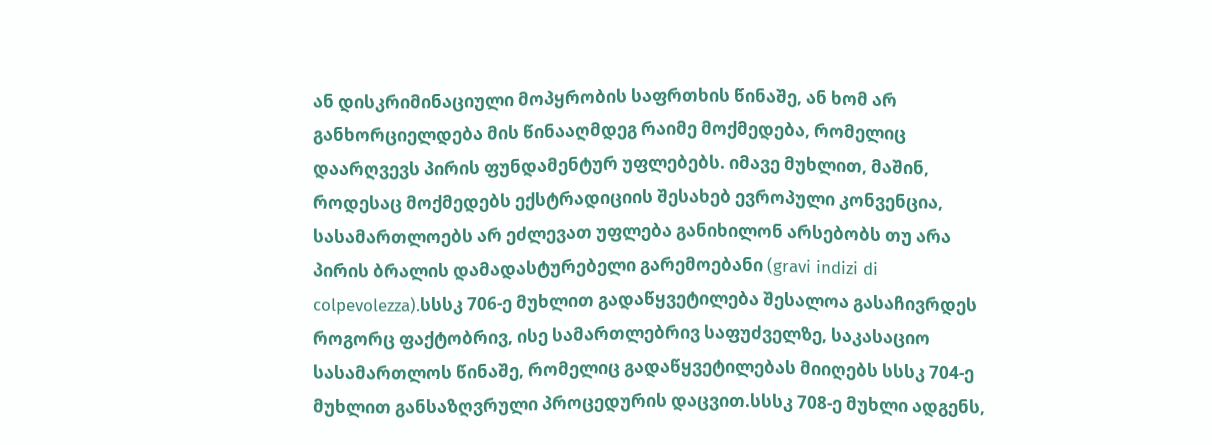ან დისკრიმინაციული მოპყრობის საფრთხის წინაშე, ან ხომ არ განხორციელდება მის წინააღმდეგ რაიმე მოქმედება, რომელიც დაარღვევს პირის ფუნდამენტურ უფლებებს. იმავე მუხლით, მაშინ, როდესაც მოქმედებს ექსტრადიციის შესახებ ევროპული კონვენცია, სასამართლოებს არ ეძლევათ უფლება განიხილონ არსებობს თუ არა პირის ბრალის დამადასტურებელი გარემოებანი (gravi indizi di colpevolezza).სსსკ 706-ე მუხლით გადაწყვეტილება შესალოა გასაჩივრდეს როგორც ფაქტობრივ, ისე სამართლებრივ საფუძველზე, საკასაციო სასამართლოს წინაშე, რომელიც გადაწყვეტილებას მიიღებს სსსკ 704-ე მუხლით განსაზღვრული პროცედურის დაცვით.სსსკ 708-ე მუხლი ადგენს,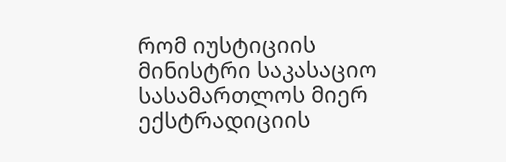რომ იუსტიციის მინისტრი საკასაციო სასამართლოს მიერ ექსტრადიციის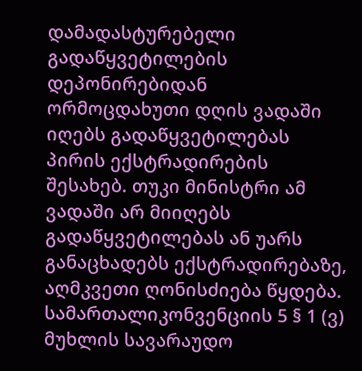დამადასტურებელი გადაწყვეტილების დეპონირებიდან ორმოცდახუთი დღის ვადაში იღებს გადაწყვეტილებას პირის ექსტრადირების შესახებ. თუკი მინისტრი ამ ვადაში არ მიიღებს გადაწყვეტილებას ან უარს განაცხადებს ექსტრადირებაზე, აღმკვეთი ღონისძიება წყდება.
სამართალიკონვენციის 5 § 1 (ვ) მუხლის სავარაუდო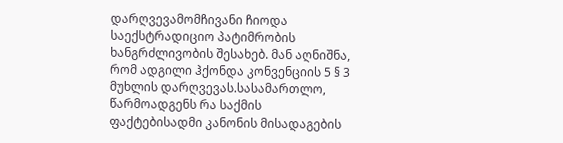დარღვევამომჩივანი ჩიოდა საექსტრადიციო პატიმრობის ხანგრძლივობის შესახებ. მან აღნიშნა, რომ ადგილი ჰქონდა კონვენციის 5 § 3 მუხლის დარღვევას.სასამართლო, წარმოადგენს რა საქმის ფაქტებისადმი კანონის მისადაგების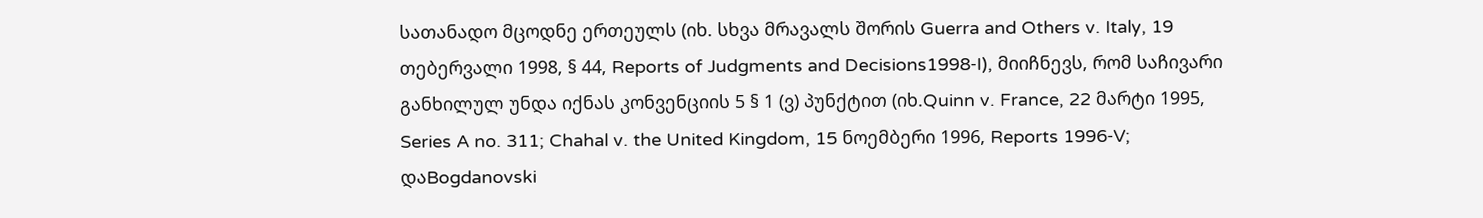სათანადო მცოდნე ერთეულს (იხ. სხვა მრავალს შორის Guerra and Others v. Italy, 19 თებერვალი 1998, § 44, Reports of Judgments and Decisions1998‑I), მიიჩნევს, რომ საჩივარი განხილულ უნდა იქნას კონვენციის 5 § 1 (ვ) პუნქტით (იხ.Quinn v. France, 22 მარტი 1995, Series A no. 311; Chahal v. the United Kingdom, 15 ნოემბერი 1996, Reports 1996‑V; დაBogdanovski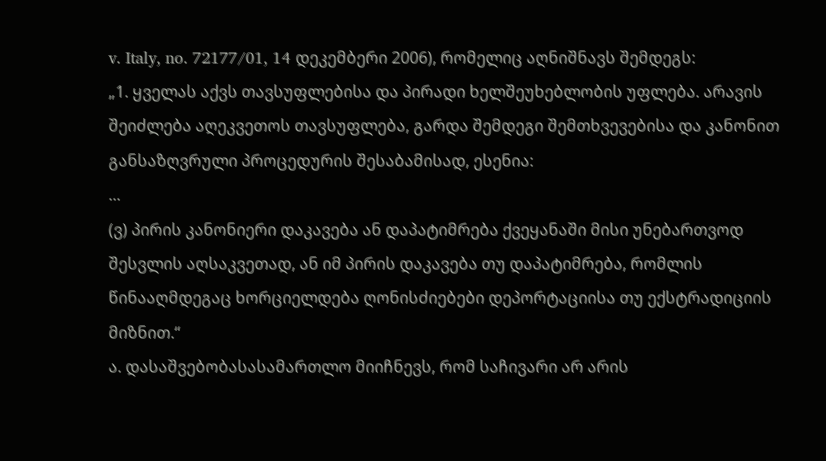v. Italy, no. 72177/01, 14 დეკემბერი 2006), რომელიც აღნიშნავს შემდეგს:
„1. ყველას აქვს თავსუფლებისა და პირადი ხელშეუხებლობის უფლება. არავის შეიძლება აღეკვეთოს თავსუფლება, გარდა შემდეგი შემთხვევებისა და კანონით განსაზღვრული პროცედურის შესაბამისად, ესენია:
...
(ვ) პირის კანონიერი დაკავება ან დაპატიმრება ქვეყანაში მისი უნებართვოდ შესვლის აღსაკვეთად, ან იმ პირის დაკავება თუ დაპატიმრება, რომლის წინააღმდეგაც ხორციელდება ღონისძიებები დეპორტაციისა თუ ექსტრადიციის მიზნით.“
ა. დასაშვებობასასამართლო მიიჩნევს, რომ საჩივარი არ არის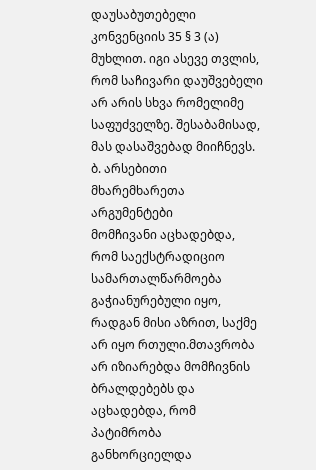დაუსაბუთებელი კონვენციის 35 § 3 (ა) მუხლით. იგი ასევე თვლის, რომ საჩივარი დაუშვებელი არ არის სხვა რომელიმე საფუძველზე. შესაბამისად, მას დასაშვებად მიიჩნევს.
ბ. არსებითი მხარემხარეთა არგუმენტები
მომჩივანი აცხადებდა, რომ საექსტრადიციო სამართალწარმოება გაჭიანურებული იყო, რადგან მისი აზრით, საქმე არ იყო რთული.მთავრობა არ იზიარებდა მომჩივნის ბრალდებებს და აცხადებდა, რომ პატიმრობა განხორციელდა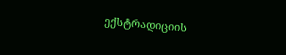ექსტრადიციის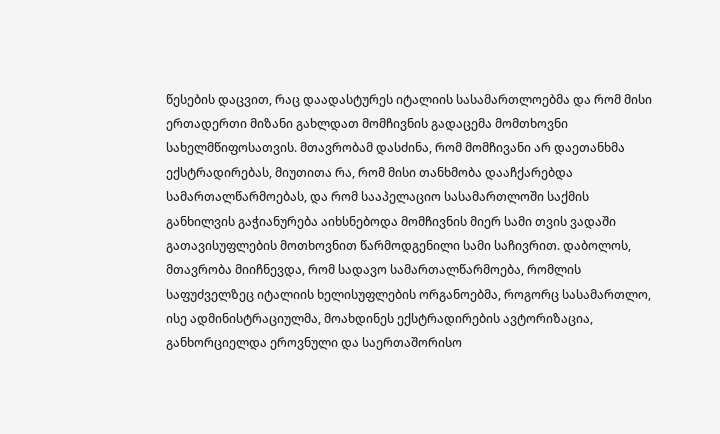წესების დაცვით, რაც დაადასტურეს იტალიის სასამართლოებმა და რომ მისი ერთადერთი მიზანი გახლდათ მომჩივნის გადაცემა მომთხოვნი სახელმწიფოსათვის. მთავრობამ დასძინა, რომ მომჩივანი არ დაეთანხმა ექსტრადირებას, მიუთითა რა, რომ მისი თანხმობა დააჩქარებდა სამართალწარმოებას, და რომ სააპელაციო სასამართლოში საქმის განხილვის გაჭიანურება აიხსნებოდა მომჩივნის მიერ სამი თვის ვადაში გათავისუფლების მოთხოვნით წარმოდგენილი სამი საჩივრით. დაბოლოს, მთავრობა მიიჩნევდა, რომ სადავო სამართალწარმოება, რომლის საფუძველზეც იტალიის ხელისუფლების ორგანოებმა, როგორც სასამართლო, ისე ადმინისტრაციულმა, მოახდინეს ექსტრადირების ავტორიზაცია, განხორციელდა ეროვნული და საერთაშორისო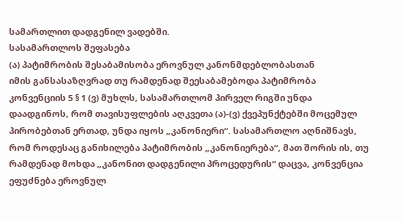სამართლით დადგენილ ვადებში.
სასამართლოს შეფასება
(ა) პატიმრობის შესაბამისობა ეროვნულ კანონმდებლობასთან
იმის განსასაზღვრად თუ რამდენად შეესაბამებოდა პატიმრობა კონვენციის 5 § 1 (ვ) მუხლს, სასამართლომ პირველ რიგში უნდა დაადგინოს, რომ თავისუფლების აღკვეთა (ა)-(ვ) ქვეპუნქტებში მოცემულ პირობებთან ერთად, უნდა იყოს „კანონიერი“. სასამართლო აღნიშნავს, რომ როდესაც განიხილება პატიმრობის „კანონიერება“, მათ შორის ის, თუ რამდენად მოხდა „კანონით დადგენილი პროცედურის“ დაცვა, კონვენცია ეფუძნება ეროვნულ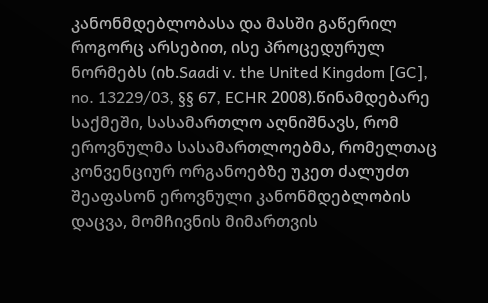კანონმდებლობასა და მასში გაწერილ როგორც არსებით, ისე პროცედურულ ნორმებს (იხ.Saadi v. the United Kingdom [GC], no. 13229/03, §§ 67, ECHR 2008).წინამდებარე საქმეში, სასამართლო აღნიშნავს, რომ ეროვნულმა სასამართლოებმა, რომელთაც კონვენციურ ორგანოებზე უკეთ ძალუძთ შეაფასონ ეროვნული კანონმდებლობის დაცვა, მომჩივნის მიმართვის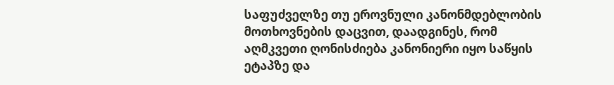საფუძველზე თუ ეროვნული კანონმდებლობის მოთხოვნების დაცვით, დაადგინეს, რომ აღმკვეთი ღონისძიება კანონიერი იყო საწყის ეტაპზე და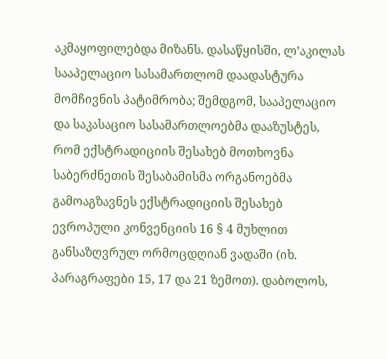აკმაყოფილებდა მიზანს. დასაწყისში, ლ’აკილას სააპელაციო სასამართლომ დაადასტურა მომჩივნის პატიმრობა; შემდგომ, სააპელაციო და საკასაციო სასამართლოებმა დააზუსტეს, რომ ექსტრადიციის შესახებ მოთხოვნა საბერძნეთის შესაბამისმა ორგანოებმა გამოაგზავნეს ექსტრადიციის შესახებ ევროპული კონვენციის 16 § 4 მუხლით განსაზღვრულ ორმოცდღიან ვადაში (იხ. პარაგრაფები 15, 17 და 21 ზემოთ). დაბოლოს,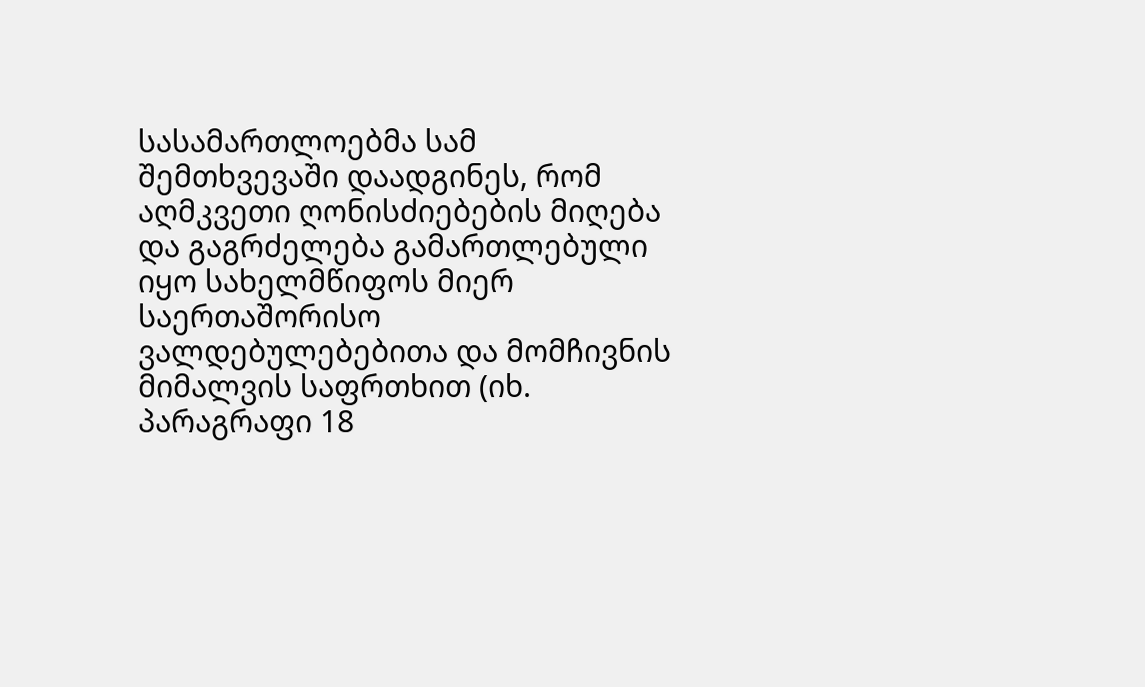სასამართლოებმა სამ შემთხვევაში დაადგინეს, რომ აღმკვეთი ღონისძიებების მიღება და გაგრძელება გამართლებული იყო სახელმწიფოს მიერ საერთაშორისო ვალდებულებებითა და მომჩივნის მიმალვის საფრთხით (იხ. პარაგრაფი 18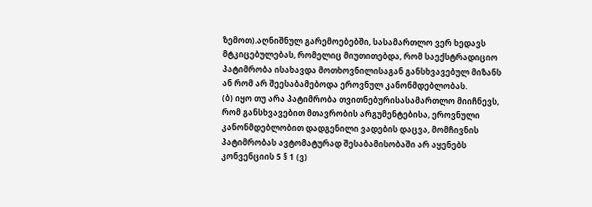ზემოთ).აღნიშნულ გარემოებებში, სასამართლო ვერ ხედავს მტკიცებულებას, რომელიც მიუთითებდა, რომ საექსტრადიციო პატიმრობა ისახავდა მოთხოვნილისაგან განსხვავებულ მიზანს ან რომ არ შეესაბამებოდა ეროვნულ კანონმდებლობას.
(ბ) იყო თუ არა პატიმრობა თვითნებურისასამართლო მიიჩნევს, რომ განსხვავებით მთავრობის არგუმენტებისა, ეროვნული კანონმდებლობით დადგენილი ვადების დაცვა, მომჩივნის პატიმრობას ავტომატურად შესაბამისობაში არ აყენებს კონვენციის 5 § 1 (ვ)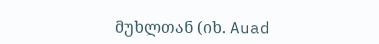მუხლთან (იხ. Auad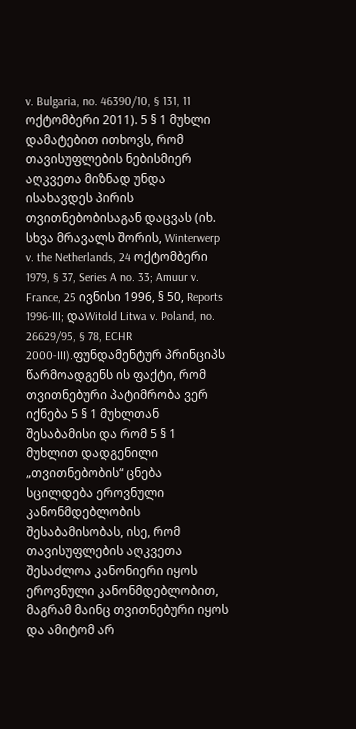v. Bulgaria, no. 46390/10, § 131, 11 ოქტომბერი 2011). 5 § 1 მუხლი დამატებით ითხოვს, რომ თავისუფლების ნებისმიერ აღკვეთა მიზნად უნდა ისახავდეს პირის თვითნებობისაგან დაცვას (იხ. სხვა მრავალს შორის, Winterwerp v. the Netherlands, 24 ოქტომბერი 1979, § 37, Series A no. 33; Amuur v. France, 25 ივნისი 1996, § 50, Reports 1996‑III; დაWitold Litwa v. Poland, no. 26629/95, § 78, ECHR 2000‑III).ფუნდამენტურ პრინციპს წარმოადგენს ის ფაქტი, რომ თვითნებური პატიმრობა ვერ იქნება 5 § 1 მუხლთან შესაბამისი და რომ 5 § 1 მუხლით დადგენილი „თვითნებობის“ ცნება სცილდება ეროვნული კანონმდებლობის შესაბამისობას, ისე, რომ თავისუფლების აღკვეთა შესაძლოა კანონიერი იყოს ეროვნული კანონმდებლობით, მაგრამ მაინც თვითნებური იყოს და ამიტომ არ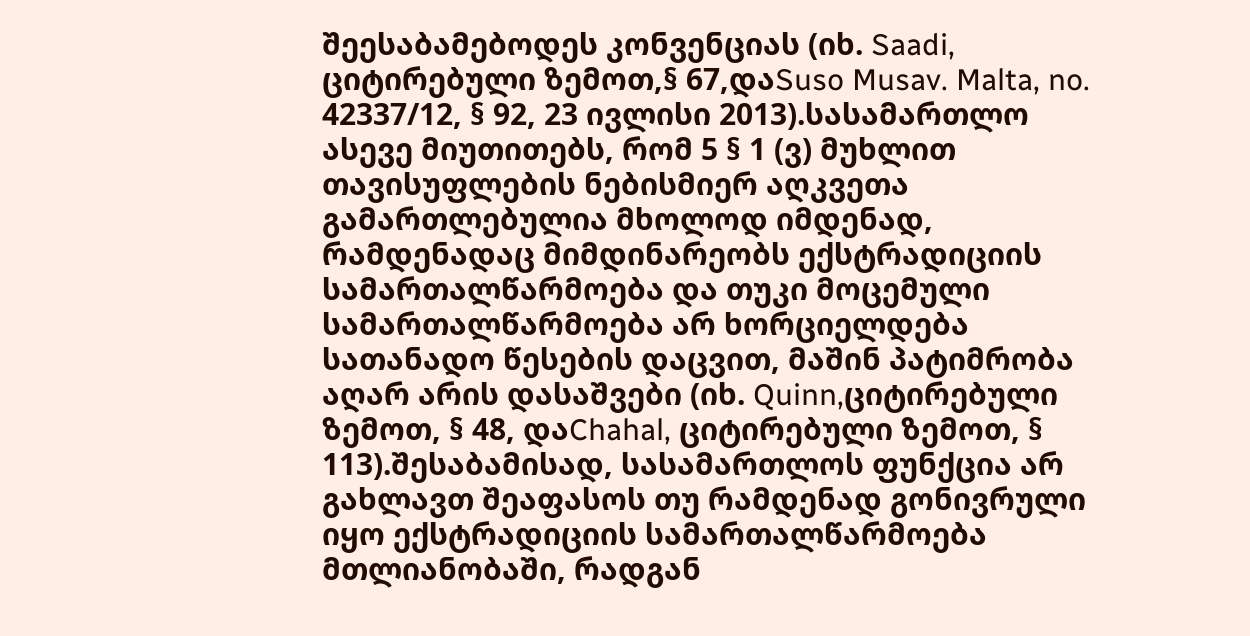შეესაბამებოდეს კონვენციას (იხ. Saadi, ციტირებული ზემოთ,§ 67,დაSuso Musav. Malta, no. 42337/12, § 92, 23 ივლისი 2013).სასამართლო ასევე მიუთითებს, რომ 5 § 1 (ვ) მუხლით თავისუფლების ნებისმიერ აღკვეთა გამართლებულია მხოლოდ იმდენად, რამდენადაც მიმდინარეობს ექსტრადიციის სამართალწარმოება და თუკი მოცემული სამართალწარმოება არ ხორციელდება სათანადო წესების დაცვით, მაშინ პატიმრობა აღარ არის დასაშვები (იხ. Quinn,ციტირებული ზემოთ, § 48, დაChahal, ციტირებული ზემოთ, § 113).შესაბამისად, სასამართლოს ფუნქცია არ გახლავთ შეაფასოს თუ რამდენად გონივრული იყო ექსტრადიციის სამართალწარმოება მთლიანობაში, რადგან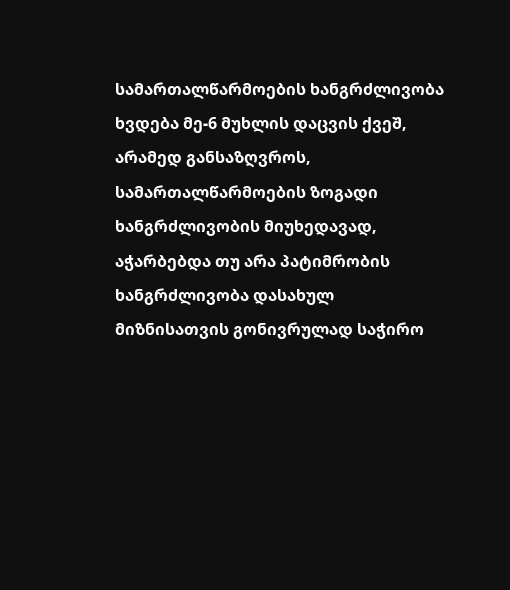სამართალწარმოების ხანგრძლივობა ხვდება მე-6 მუხლის დაცვის ქვეშ, არამედ განსაზღვროს, სამართალწარმოების ზოგადი ხანგრძლივობის მიუხედავად, აჭარბებდა თუ არა პატიმრობის ხანგრძლივობა დასახულ მიზნისათვის გონივრულად საჭირო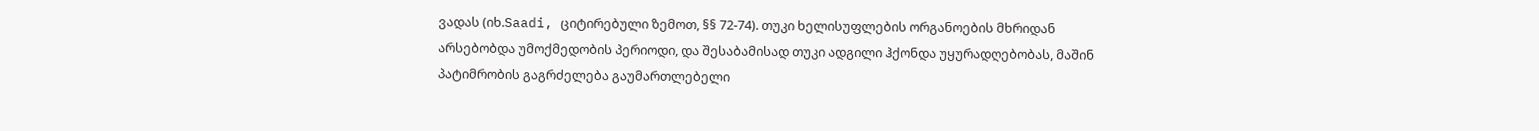ვადას (იხ.Saadi, ციტირებული ზემოთ, §§ 72-74). თუკი ხელისუფლების ორგანოების მხრიდან არსებობდა უმოქმედობის პერიოდი, და შესაბამისად თუკი ადგილი ჰქონდა უყურადღებობას, მაშინ პატიმრობის გაგრძელება გაუმართლებელი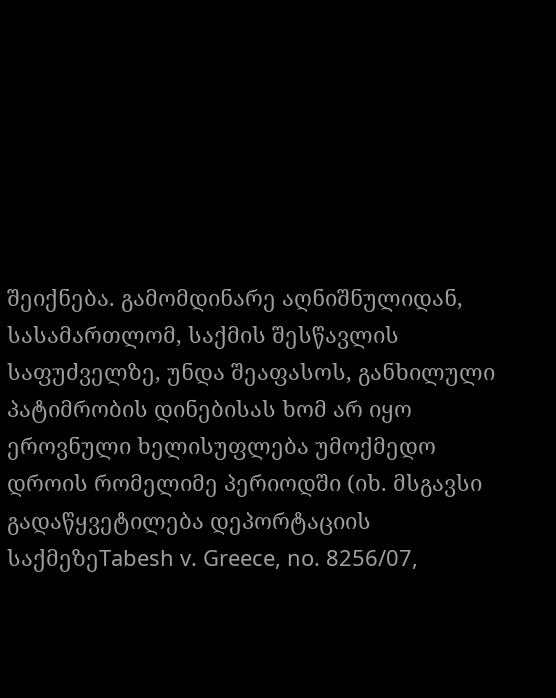შეიქნება. გამომდინარე აღნიშნულიდან, სასამართლომ, საქმის შესწავლის საფუძველზე, უნდა შეაფასოს, განხილული პატიმრობის დინებისას ხომ არ იყო ეროვნული ხელისუფლება უმოქმედო დროის რომელიმე პერიოდში (იხ. მსგავსი გადაწყვეტილება დეპორტაციის საქმეზეTabesh v. Greece, no. 8256/07,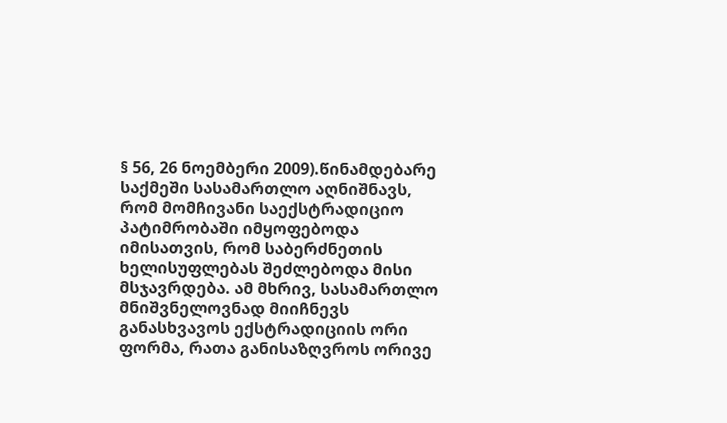§ 56, 26 ნოემბერი 2009).წინამდებარე საქმეში სასამართლო აღნიშნავს, რომ მომჩივანი საექსტრადიციო პატიმრობაში იმყოფებოდა იმისათვის, რომ საბერძნეთის ხელისუფლებას შეძლებოდა მისი მსჯავრდება. ამ მხრივ, სასამართლო მნიშვნელოვნად მიიჩნევს განასხვავოს ექსტრადიციის ორი ფორმა, რათა განისაზღვროს ორივე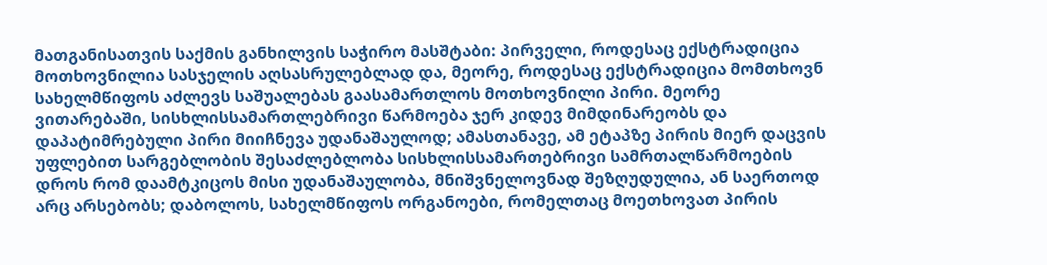მათგანისათვის საქმის განხილვის საჭირო მასშტაბი: პირველი, როდესაც ექსტრადიცია მოთხოვნილია სასჯელის აღსასრულებლად და, მეორე, როდესაც ექსტრადიცია მომთხოვნ სახელმწიფოს აძლევს საშუალებას გაასამართლოს მოთხოვნილი პირი. მეორე ვითარებაში, სისხლისსამართლებრივი წარმოება ჯერ კიდევ მიმდინარეობს და დაპატიმრებული პირი მიიჩნევა უდანაშაულოდ; ამასთანავე, ამ ეტაპზე პირის მიერ დაცვის უფლებით სარგებლობის შესაძლებლობა სისხლისსამართებრივი სამრთალწარმოების დროს რომ დაამტკიცოს მისი უდანაშაულობა, მნიშვნელოვნად შეზღუდულია, ან საერთოდ არც არსებობს; დაბოლოს, სახელმწიფოს ორგანოები, რომელთაც მოეთხოვათ პირის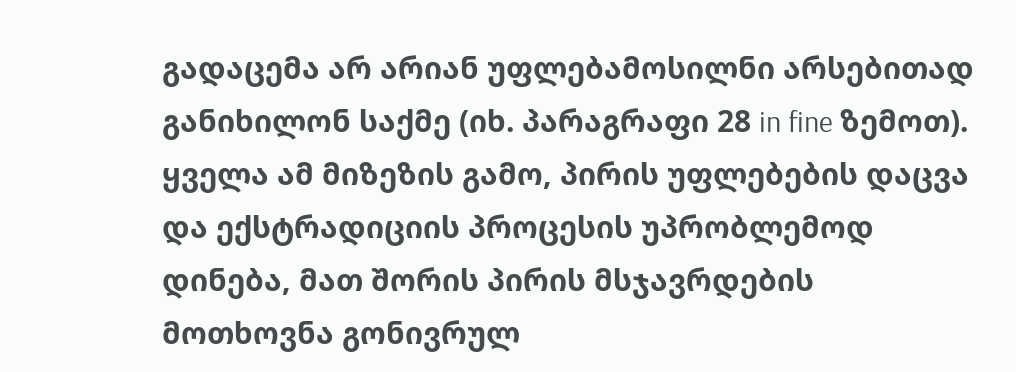გადაცემა არ არიან უფლებამოსილნი არსებითად განიხილონ საქმე (იხ. პარაგრაფი 28 in fine ზემოთ). ყველა ამ მიზეზის გამო, პირის უფლებების დაცვა და ექსტრადიციის პროცესის უპრობლემოდ დინება, მათ შორის პირის მსჯავრდების მოთხოვნა გონივრულ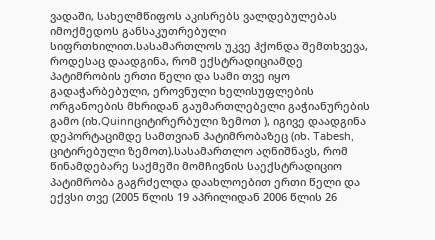ვადაში, სახელმწიფოს აკისრებს ვალდებულებას იმოქმედოს განსაკუთრებული სიფრთხილით.სასამართლოს უკვე ჰქონდა შემთხვევა, როდესაც დაადგინა, რომ ექსტრადიციამდე პატიმრობის ერთი წელი და სამი თვე იყო გადაჭარბებული, ეროვნული ხელისუფლების ორგანოების მხრიდან გაუმართლებელი გაჭიანურების გამო (იხ.Quinnციტირერბული ზემოთ ), იგივე დაადგინა დეპორტაციმდე სამთვიან პატიმრობაზეც (იხ. Tabesh, ციტირებული ზემოთ).სასამართლო აღნიშნავს, რომ წინამდებარე საქმეში მომჩივნის საექსტრადიციო პატიმრობა გაგრძელდა დაახლოებით ერთი წელი და ექვსი თვე (2005 წლის 19 აპრილიდან 2006 წლის 26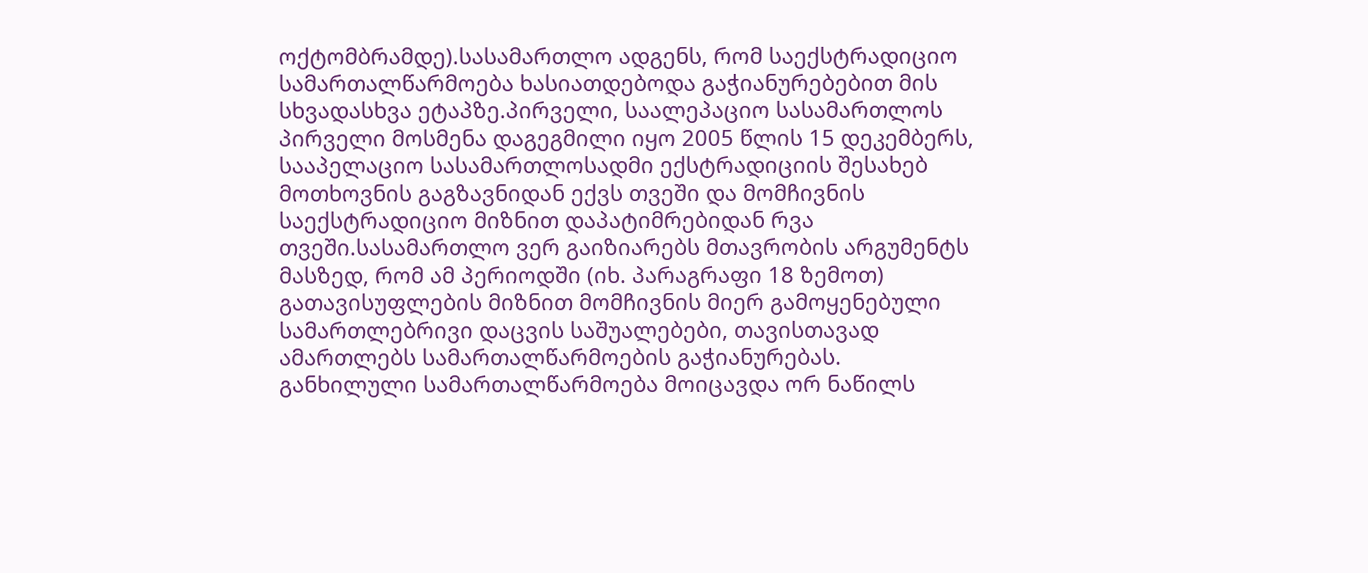ოქტომბრამდე).სასამართლო ადგენს, რომ საექსტრადიციო სამართალწარმოება ხასიათდებოდა გაჭიანურებებით მის სხვადასხვა ეტაპზე.პირველი, საალეპაციო სასამართლოს პირველი მოსმენა დაგეგმილი იყო 2005 წლის 15 დეკემბერს, სააპელაციო სასამართლოსადმი ექსტრადიციის შესახებ მოთხოვნის გაგზავნიდან ექვს თვეში და მომჩივნის საექსტრადიციო მიზნით დაპატიმრებიდან რვა თვეში.სასამართლო ვერ გაიზიარებს მთავრობის არგუმენტს მასზედ, რომ ამ პერიოდში (იხ. პარაგრაფი 18 ზემოთ) გათავისუფლების მიზნით მომჩივნის მიერ გამოყენებული სამართლებრივი დაცვის საშუალებები, თავისთავად ამართლებს სამართალწარმოების გაჭიანურებას. განხილული სამართალწარმოება მოიცავდა ორ ნაწილს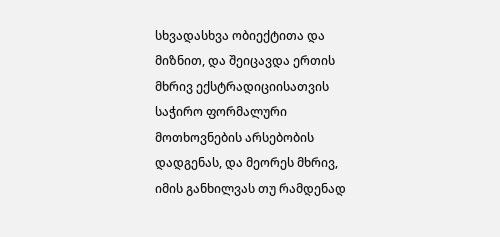სხვადასხვა ობიექტითა და მიზნით, და შეიცავდა ერთის მხრივ ექსტრადიციისათვის საჭირო ფორმალური მოთხოვნების არსებობის დადგენას, და მეორეს მხრივ, იმის განხილვას თუ რამდენად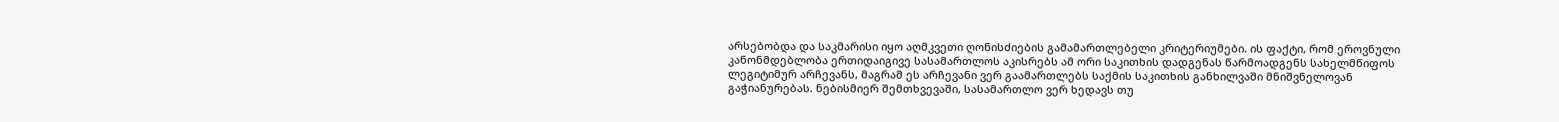არსებობდა და საკმარისი იყო აღმკვეთი ღონისძიების გამამართლებელი კრიტერიუმები. ის ფაქტი, რომ ეროვნული კანონმდებლობა ერთიდაიგივე სასამართლოს აკისრებს ამ ორი საკითხის დადგენას წარმოადგენს სახელმწიფოს ლეგიტიმურ არჩევანს, მაგრამ ეს არჩევანი ვერ გაამართლებს საქმის საკითხის განხილვაში მნიშვნელოვან გაჭიანურებას. ნებისმიერ შემთხვევაში, სასამართლო ვერ ხედავს თუ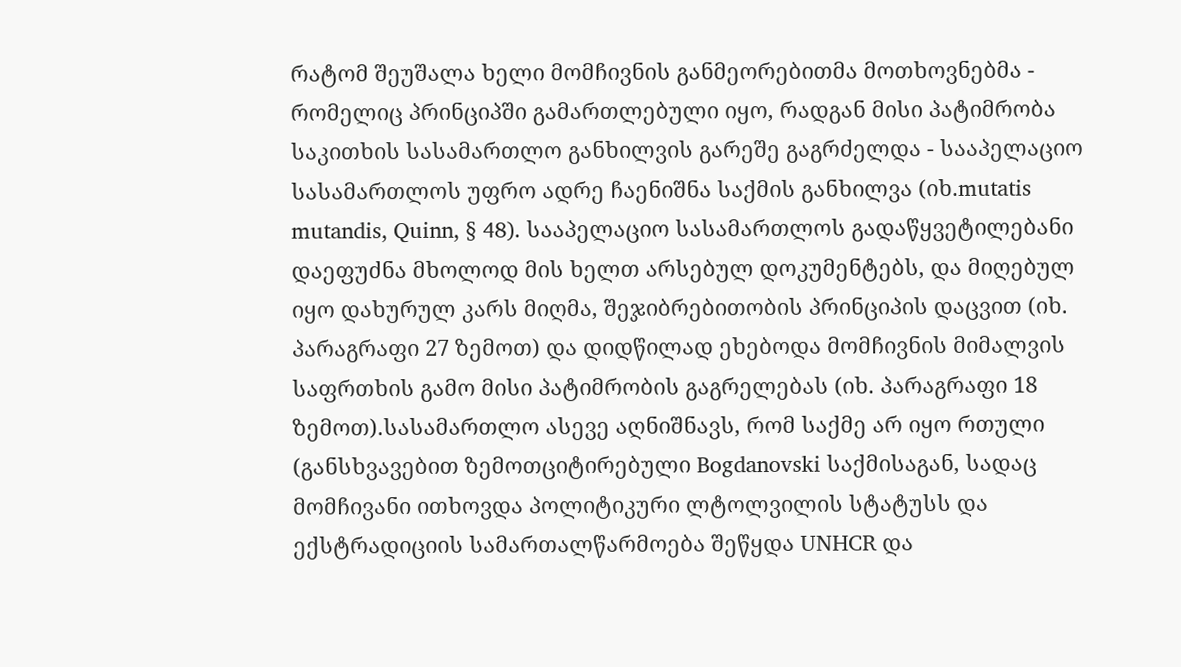რატომ შეუშალა ხელი მომჩივნის განმეორებითმა მოთხოვნებმა - რომელიც პრინციპში გამართლებული იყო, რადგან მისი პატიმრობა საკითხის სასამართლო განხილვის გარეშე გაგრძელდა - სააპელაციო სასამართლოს უფრო ადრე ჩაენიშნა საქმის განხილვა (იხ.mutatis mutandis, Quinn, § 48). სააპელაციო სასამართლოს გადაწყვეტილებანი დაეფუძნა მხოლოდ მის ხელთ არსებულ დოკუმენტებს, და მიღებულ იყო დახურულ კარს მიღმა, შეჯიბრებითობის პრინციპის დაცვით (იხ. პარაგრაფი 27 ზემოთ) და დიდწილად ეხებოდა მომჩივნის მიმალვის საფრთხის გამო მისი პატიმრობის გაგრელებას (იხ. პარაგრაფი 18 ზემოთ).სასამართლო ასევე აღნიშნავს, რომ საქმე არ იყო რთული (განსხვავებით ზემოთციტირებული Bogdanovski საქმისაგან, სადაც მომჩივანი ითხოვდა პოლიტიკური ლტოლვილის სტატუსს და ექსტრადიციის სამართალწარმოება შეწყდა UNHCR და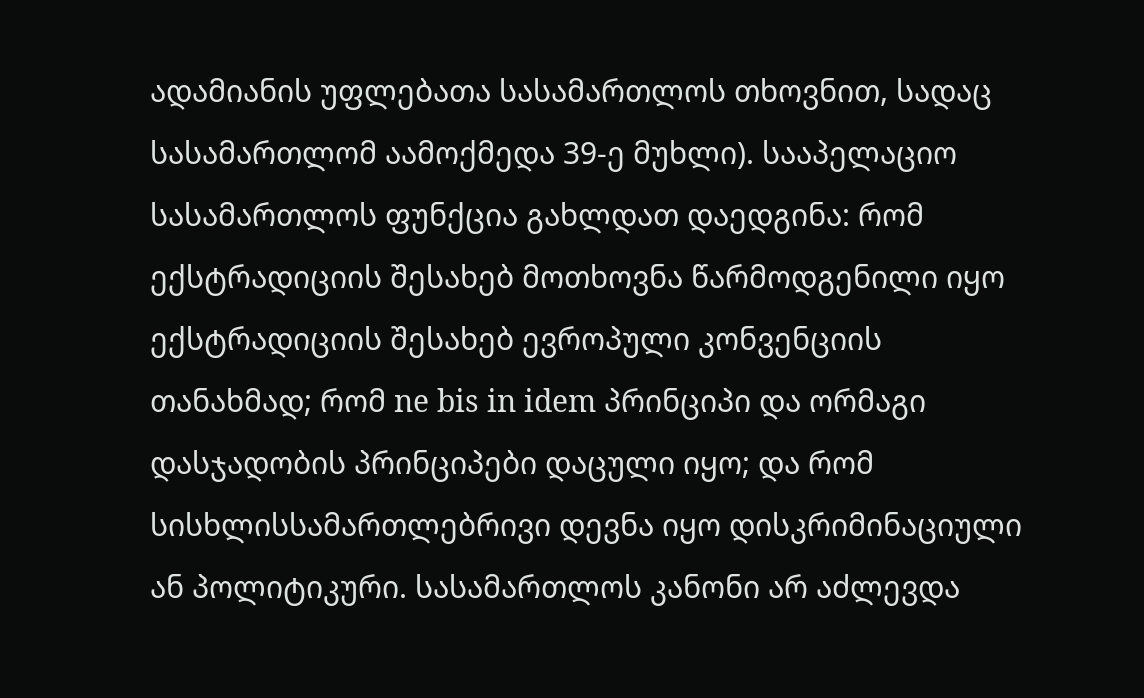ადამიანის უფლებათა სასამართლოს თხოვნით, სადაც სასამართლომ აამოქმედა 39-ე მუხლი). სააპელაციო სასამართლოს ფუნქცია გახლდათ დაედგინა: რომ ექსტრადიციის შესახებ მოთხოვნა წარმოდგენილი იყო ექსტრადიციის შესახებ ევროპული კონვენციის თანახმად; რომ ne bis in idem პრინციპი და ორმაგი დასჯადობის პრინციპები დაცული იყო; და რომ სისხლისსამართლებრივი დევნა იყო დისკრიმინაციული ან პოლიტიკური. სასამართლოს კანონი არ აძლევდა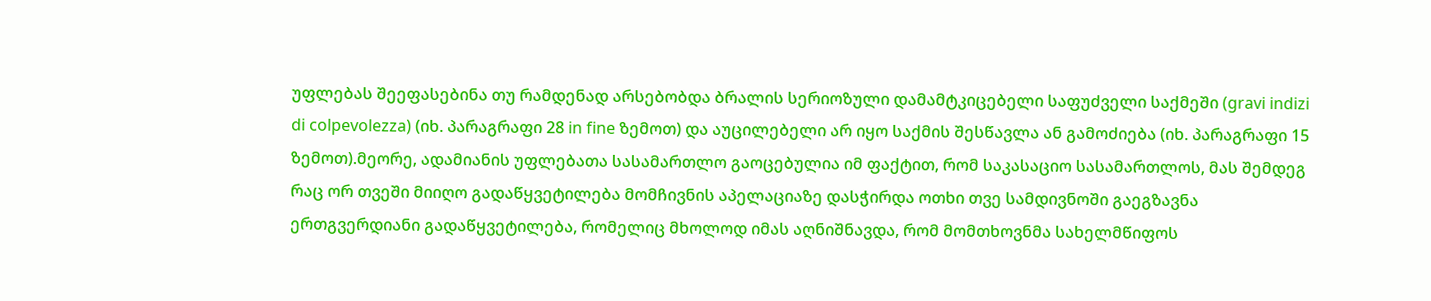უფლებას შეეფასებინა თუ რამდენად არსებობდა ბრალის სერიოზული დამამტკიცებელი საფუძველი საქმეში (gravi indizi di colpevolezza) (იხ. პარაგრაფი 28 in fine ზემოთ) და აუცილებელი არ იყო საქმის შესწავლა ან გამოძიება (იხ. პარაგრაფი 15 ზემოთ).მეორე, ადამიანის უფლებათა სასამართლო გაოცებულია იმ ფაქტით, რომ საკასაციო სასამართლოს, მას შემდეგ რაც ორ თვეში მიიღო გადაწყვეტილება მომჩივნის აპელაციაზე დასჭირდა ოთხი თვე სამდივნოში გაეგზავნა ერთგვერდიანი გადაწყვეტილება, რომელიც მხოლოდ იმას აღნიშნავდა, რომ მომთხოვნმა სახელმწიფოს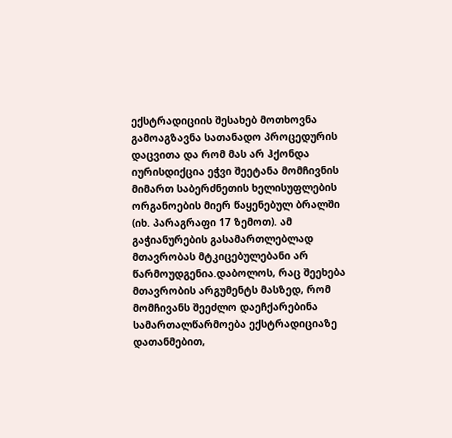ექსტრადიციის შესახებ მოთხოვნა გამოაგზავნა სათანადო პროცედურის დაცვითა და რომ მას არ ჰქონდა იურისდიქცია ეჭვი შეეტანა მომჩივნის მიმართ საბერძნეთის ხელისუფლების ორგანოების მიერ წაყენებულ ბრალში (იხ. პარაგრაფი 17 ზემოთ). ამ გაჭიანურების გასამართლებლად მთავრობას მტკიცებულებანი არ წარმოუდგენია.დაბოლოს, რაც შეეხება მთავრობის არგუმენტს მასზედ, რომ მომჩივანს შეეძლო დაეჩქარებინა სამართალწარმოება ექსტრადიციაზე დათანმებით,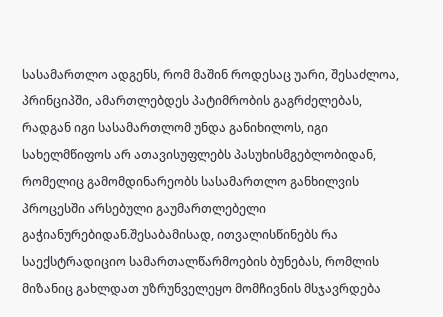სასამართლო ადგენს, რომ მაშინ როდესაც უარი, შესაძლოა, პრინციპში, ამართლებდეს პატიმრობის გაგრძელებას, რადგან იგი სასამართლომ უნდა განიხილოს, იგი სახელმწიფოს არ ათავისუფლებს პასუხისმგებლობიდან, რომელიც გამომდინარეობს სასამართლო განხილვის პროცესში არსებული გაუმართლებელი გაჭიანურებიდან.შესაბამისად, ითვალისწინებს რა საექსტრადიციო სამართალწარმოების ბუნებას, რომლის მიზანიც გახლდათ უზრუნველეყო მომჩივნის მსჯავრდება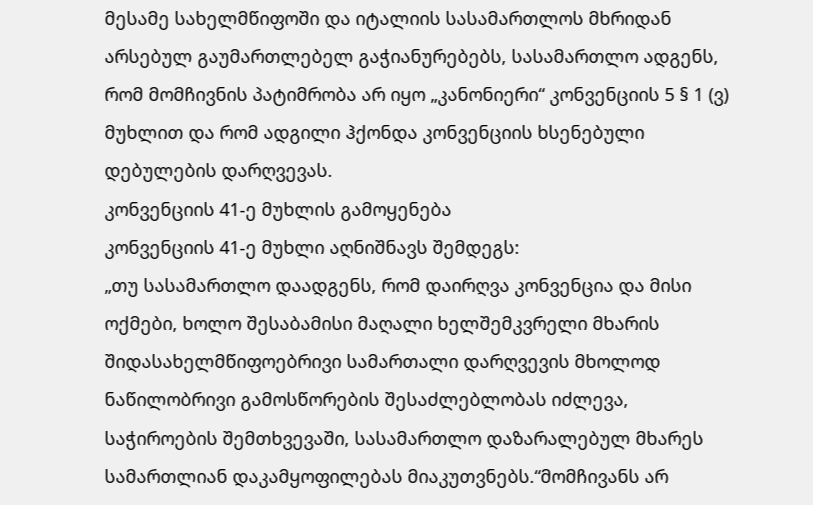მესამე სახელმწიფოში და იტალიის სასამართლოს მხრიდან არსებულ გაუმართლებელ გაჭიანურებებს, სასამართლო ადგენს, რომ მომჩივნის პატიმრობა არ იყო „კანონიერი“ კონვენციის 5 § 1 (ვ) მუხლით და რომ ადგილი ჰქონდა კონვენციის ხსენებული დებულების დარღვევას.
კონვენციის 41-ე მუხლის გამოყენება
კონვენციის 41-ე მუხლი აღნიშნავს შემდეგს:
„თუ სასამართლო დაადგენს, რომ დაირღვა კონვენცია და მისი ოქმები, ხოლო შესაბამისი მაღალი ხელშემკვრელი მხარის შიდასახელმწიფოებრივი სამართალი დარღვევის მხოლოდ ნაწილობრივი გამოსწორების შესაძლებლობას იძლევა, საჭიროების შემთხვევაში, სასამართლო დაზარალებულ მხარეს სამართლიან დაკამყოფილებას მიაკუთვნებს.“მომჩივანს არ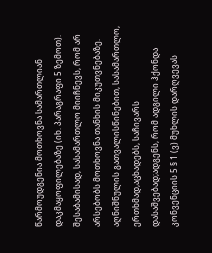წარმოუდგენია მოთხოვნა სამართლიან დაკმაყოფილებაზე (იხ. პარაგრაფი 5 ზემოთ). შესაბამისად, სასამართლო მიიჩნევს, რომ არ არსებობს მოთხოვნა თანხის მიკუთვნებაზე.
აღნიშნულის გათვალისწინებით, სასამართლო, ერთხმად,აცხადებს, საჩივარს დასაშვებად;ადგენს, რომ ადგილი ჰქონდა კონვენციის 5 § 1 (ვ) მუხლის დარღვევას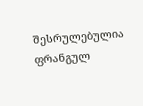შესრულებულია ფრანგულ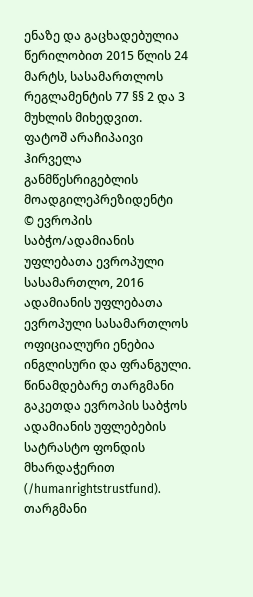ენაზე და გაცხადებულია წერილობით 2015 წლის 24 მარტს, სასამართლოს რეგლამენტის 77 §§ 2 და 3 მუხლის მიხედვით.
ფატოშ არაჩიპაივი ჰირველა
განმწესრიგებლის მოადგილეპრეზიდენტი
© ევროპის საბჭო/ადამიანის უფლებათა ევროპული სასამართლო, 2016
ადამიანის უფლებათა ევროპული სასამართლოს ოფიციალური ენებია ინგლისური და ფრანგული. წინამდებარე თარგმანი გაკეთდა ევროპის საბჭოს ადამიანის უფლებების სატრასტო ფონდის მხარდაჭერით (/humanrightstrustfund). თარგმანი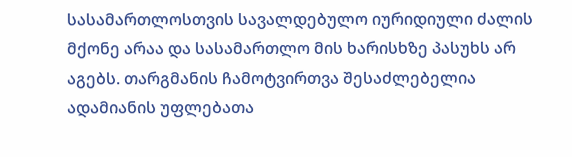სასამართლოსთვის სავალდებულო იურიდიული ძალის მქონე არაა და სასამართლო მის ხარისხზე პასუხს არ აგებს. თარგმანის ჩამოტვირთვა შესაძლებელია ადამიანის უფლებათა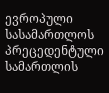ევროპული სასამართლოს პრეცედენტული სამართლის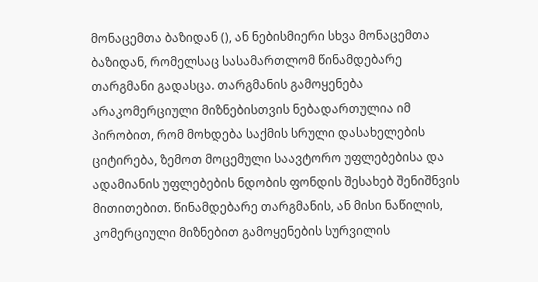მონაცემთა ბაზიდან (), ან ნებისმიერი სხვა მონაცემთა ბაზიდან, რომელსაც სასამართლომ წინამდებარე თარგმანი გადასცა. თარგმანის გამოყენება არაკომერციული მიზნებისთვის ნებადართულია იმ პირობით, რომ მოხდება საქმის სრული დასახელების ციტირება, ზემოთ მოცემული საავტორო უფლებებისა და ადამიანის უფლებების ნდობის ფონდის შესახებ შენიშნვის მითითებით. წინამდებარე თარგმანის, ან მისი ნაწილის, კომერციული მიზნებით გამოყენების სურვილის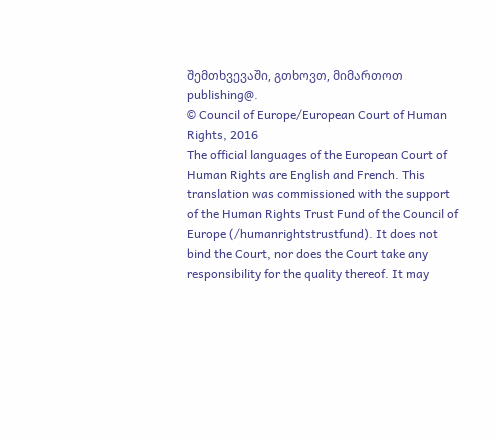შემთხვევაში, გთხოვთ, მიმართოთ publishing@.
© Council of Europe/European Court of Human Rights, 2016
The official languages of the European Court of Human Rights are English and French. This translation was commissioned with the support of the Human Rights Trust Fund of the Council of Europe (/humanrightstrustfund). It does not bind the Court, nor does the Court take any responsibility for the quality thereof. It may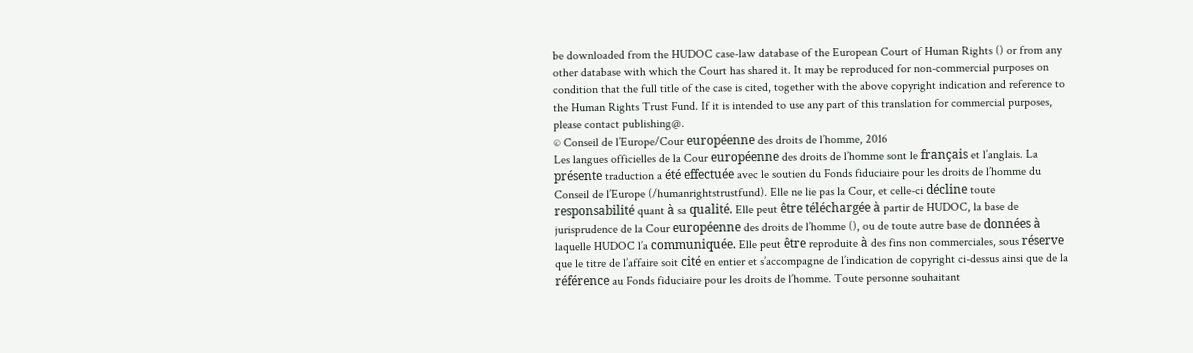be downloaded from the HUDOC case-law database of the European Court of Human Rights () or from any other database with which the Court has shared it. It may be reproduced for non-commercial purposes on condition that the full title of the case is cited, together with the above copyright indication and reference to the Human Rights Trust Fund. If it is intended to use any part of this translation for commercial purposes, please contact publishing@.
© Conseil de l’Europe/Cour européenne des droits de l’homme, 2016
Les langues officielles de la Cour européenne des droits de l’homme sont le français et l’anglais. La présente traduction a été effectuée avec le soutien du Fonds fiduciaire pour les droits de l’homme du Conseil de l’Europe (/humanrightstrustfund). Elle ne lie pas la Cour, et celle-ci décline toute responsabilité quant à sa qualité. Elle peut être téléchargée à partir de HUDOC, la base de jurisprudence de la Cour européenne des droits de l’homme (), ou de toute autre base de données à laquelle HUDOC l’a communiquée. Elle peut être reproduite à des fins non commerciales, sous réserve que le titre de l’affaire soit cité en entier et s’accompagne de l’indication de copyright ci-dessus ainsi que de la référence au Fonds fiduciaire pour les droits de l’homme. Toute personne souhaitant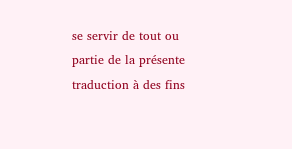se servir de tout ou partie de la présente traduction à des fins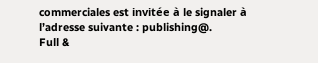commerciales est invitée à le signaler à l’adresse suivante : publishing@.
Full &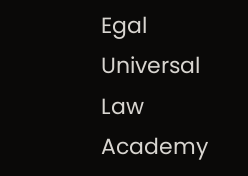Egal Universal Law Academy